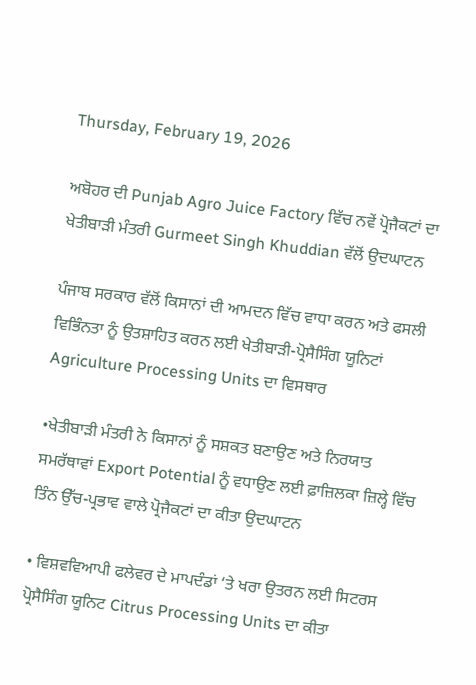Thursday, February 19, 2026

ਅਬੋਹਰ ਦੀ Punjab Agro Juice Factory ਵਿੱਚ ਨਵੇਂ ਪ੍ਰੋਜੈਕਟਾਂ ਦਾ ਖੇਤੀਬਾੜੀ ਮੰਤਰੀ Gurmeet Singh Khuddian ਵੱਲੋਂ ਉਦਘਾਟਨ

ਪੰਜਾਬ ਸਰਕਾਰ ਵੱਲੋਂ ਕਿਸਾਨਾਂ ਦੀ ਆਮਦਨ ਵਿੱਚ ਵਾਧਾ ਕਰਨ ਅਤੇ ਫਸਲੀ ਵਿਭਿੰਨਤਾ ਨੂੰ ਉਤਸ਼ਾਹਿਤ ਕਰਨ ਲਈ ਖੇਤੀਬਾੜੀ-ਪ੍ਰੋਸੈਸਿੰਗ ਯੂਨਿਟਾਂ Agriculture Processing Units ਦਾ ਵਿਸਥਾਰ

•ਖੇਤੀਬਾੜੀ ਮੰਤਰੀ ਨੇ ਕਿਸਾਨਾਂ ਨੂੰ ਸਸ਼ਕਤ ਬਣਾਉਣ ਅਤੇ ਨਿਰਯਾਤ ਸਮਰੱਥਾਵਾਂ Export Potential ਨੂੰ ਵਧਾਉਣ ਲਈ ਫ਼ਾਜ਼ਿਲਕਾ ਜ਼ਿਲ੍ਹੇ ਵਿੱਚ ਤਿੰਨ ਉੱਚ-ਪ੍ਰਭਾਵ ਵਾਲੇ ਪ੍ਰੋਜੈਕਟਾਂ ਦਾ ਕੀਤਾ ਉਦਘਾਟਨ

• ਵਿਸ਼ਵਵਿਆਪੀ ਫਲੇਵਰ ਦੇ ਮਾਪਦੰਡਾਂ ‘ਤੇ ਖਰਾ ਉਤਰਨ ਲਈ ਸਿਟਰਸ ਪ੍ਰੋਸੈਸਿੰਗ ਯੂਨਿਟ Citrus Processing Units ਦਾ ਕੀਤਾ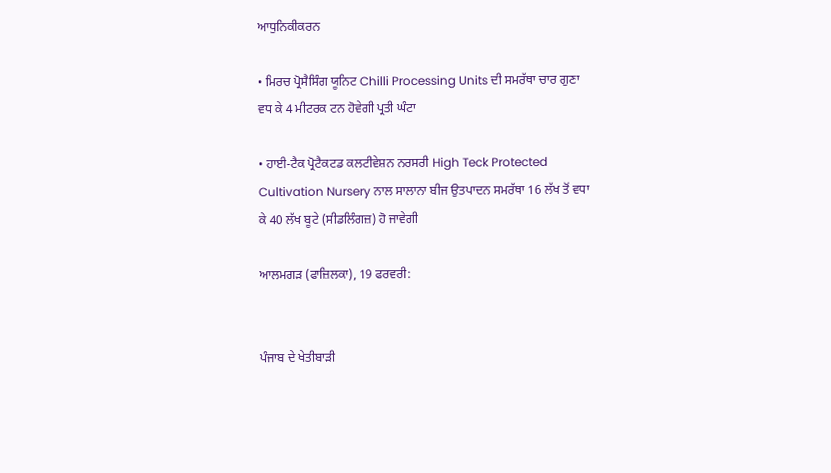ਆਧੁਨਿਕੀਕਰਨ

• ਮਿਰਚ ਪ੍ਰੋਸੈਸਿੰਗ ਯੂਨਿਟ Chilli Processing Units ਦੀ ਸਮਰੱਥਾ ਚਾਰ ਗੁਣਾ ਵਧ ਕੇ 4 ਮੀਟਰਕ ਟਨ ਹੋਵੇਗੀ ਪ੍ਰਤੀ ਘੰਟਾ

• ਹਾਈ-ਟੈਕ ਪ੍ਰੋਟੈਕਟਡ ਕਲਟੀਵੇਸ਼ਨ ਨਰਸਰੀ High Teck Protected Cultivation Nursery ਨਾਲ ਸਾਲਾਨਾ ਬੀਜ ਉਤਪਾਦਨ ਸਮਰੱਥਾ 16 ਲੱਖ ਤੋਂ ਵਧਾ ਕੇ 40 ਲੱਖ ਬੂਟੇ (ਸੀਡਲਿੰਗਜ਼) ਹੋ ਜਾਵੇਗੀ

ਆਲਮਗੜ (ਫਾਜ਼ਿਲਕਾ), 19 ਫਰਵਰੀ:


ਪੰਜਾਬ ਦੇ ਖੇਤੀਬਾੜੀ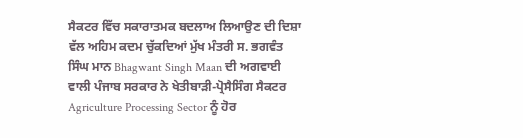ਸੈਕਟਰ ਵਿੱਚ ਸਕਾਰਾਤਮਕ ਬਦਲਾਅ ਲਿਆਉਣ ਦੀ ਦਿਸ਼ਾ ਵੱਲ ਅਹਿਮ ਕਦਮ ਚੁੱਕਦਿਆਂ ਮੁੱਖ ਮੰਤਰੀ ਸ. ਭਗਵੰਤ ਸਿੰਘ ਮਾਨ Bhagwant Singh Maan ਦੀ ਅਗਵਾਈ ਵਾਲੀ ਪੰਜਾਬ ਸਰਕਾਰ ਨੇ ਖੇਤੀਬਾੜੀ-ਪ੍ਰੋਸੈਸਿੰਗ ਸੈਕਟਰ Agriculture Processing Sector ਨੂੰ ਹੋਰ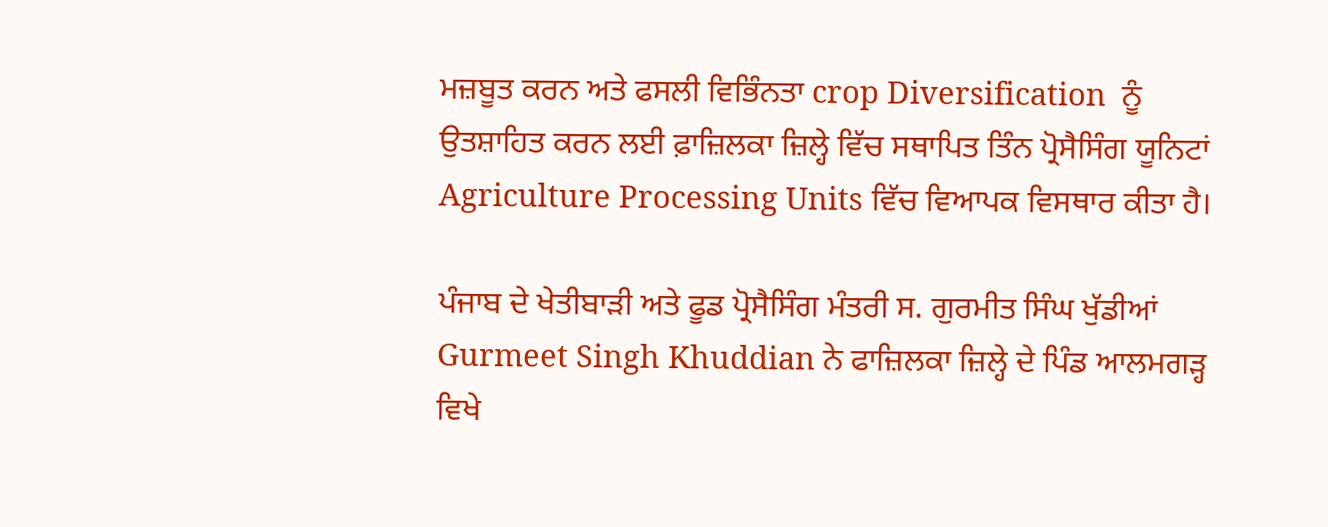ਮਜ਼ਬੂਤ ਕਰਨ ਅਤੇ ਫਸਲੀ ਵਿਭਿੰਨਤਾ crop Diversification  ਨੂੰ ਉਤਸ਼ਾਹਿਤ ਕਰਨ ਲਈ ਫ਼ਾਜ਼ਿਲਕਾ ਜ਼ਿਲ੍ਹੇ ਵਿੱਚ ਸਥਾਪਿਤ ਤਿੰਨ ਪ੍ਰੋਸੈਸਿੰਗ ਯੂਨਿਟਾਂ Agriculture Processing Units ਵਿੱਚ ਵਿਆਪਕ ਵਿਸਥਾਰ ਕੀਤਾ ਹੈ।

ਪੰਜਾਬ ਦੇ ਖੇਤੀਬਾੜੀ ਅਤੇ ਫੂਡ ਪ੍ਰੋਸੈਸਿੰਗ ਮੰਤਰੀ ਸ. ਗੁਰਮੀਤ ਸਿੰਘ ਖੁੱਡੀਆਂ Gurmeet Singh Khuddian ਨੇ ਫਾਜ਼ਿਲਕਾ ਜ਼ਿਲ੍ਹੇ ਦੇ ਪਿੰਡ ਆਲਮਗੜ੍ਹ ਵਿਖੇ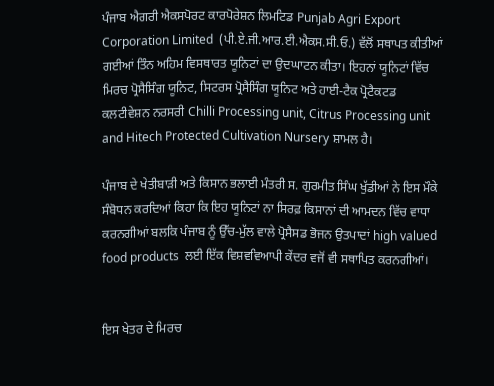ਪੰਜਾਬ ਐਗਰੀ ਐਕਸਪੋਰਟ ਕਾਰਪੋਰੇਸ਼ਨ ਲਿਮਟਿਡ Punjab Agri Export Corporation Limited  (ਪੀ.ਏ.ਜੀ.ਆਰ.ਈ.ਐਕਸ.ਸੀ.ਓ.) ਵੱਲੋਂ ਸਥਾਪਤ ਕੀਤੀਆਂ ਗਈਆਂ ਤਿੰਨ ਅਹਿਮ ਵਿਸਥਾਰਤ ਯੂਨਿਟਾਂ ਦਾ ਉਦਘਾਟਨ ਕੀਤਾ। ਇਹਨਾਂ ਯੂਨਿਟਾਂ ਵਿੱਚ ਮਿਰਚ ਪ੍ਰੋਸੈਸਿੰਗ ਯੂਨਿਟ, ਸਿਟਰਸ ਪ੍ਰੋਸੈਸਿੰਗ ਯੂਨਿਟ ਅਤੇ ਹਾਈ-ਟੈਕ ਪ੍ਰੋਟੈਕਟਡ ਕਲਟੀਵੇਸ਼ਨ ਨਰਸਰੀ Chilli Processing unit, Citrus Processing unit and Hitech Protected Cultivation Nursery ਸ਼ਾਮਲ ਹੈ।

ਪੰਜਾਬ ਦੇ ਖੇਤੀਬਾੜੀ ਅਤੇ ਕਿਸਾਨ ਭਲਾਈ ਮੰਤਰੀ ਸ. ਗੁਰਮੀਤ ਸਿੰਘ ਖੁੱਡੀਆਂ ਨੇ ਇਸ ਮੌਕੇ ਸੰਬੋਧਨ ਕਰਦਿਆਂ ਕਿਹਾ ਕਿ ਇਹ ਯੂਨਿਟਾਂ ਨਾ ਸਿਰਫ਼ ਕਿਸਾਨਾਂ ਦੀ ਆਮਦਨ ਵਿੱਚ ਵਾਧਾ ਕਰਨਗੀਆਂ ਬਲਕਿ ਪੰਜਾਬ ਨੂੰ ਉੱਚ-ਮੁੱਲ ਵਾਲੇ ਪ੍ਰੋਸੈਸਡ ਭੋਜਨ ਉਤਪਾਦਾਂ high valued food products  ਲਈ ਇੱਕ ਵਿਸ਼ਵਵਿਆਪੀ ਕੇਂਦਰ ਵਜੋਂ ਵੀ ਸਥਾਪਿਤ ਕਰਨਗੀਆਂ।


ਇਸ ਖੇਤਰ ਦੇ ਮਿਰਚ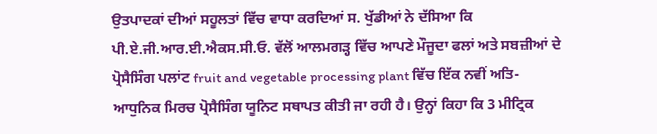ਉਤਪਾਦਕਾਂ ਦੀਆਂ ਸਹੂਲਤਾਂ ਵਿੱਚ ਵਾਧਾ ਕਰਦਿਆਂ ਸ. ਖੁੱਡੀਆਂ ਨੇ ਦੱਸਿਆ ਕਿ ਪੀ.ਏ.ਜੀ.ਆਰ.ਈ.ਐਕਸ.ਸੀ.ਓ. ਵੱਲੋਂ ਆਲਮਗੜ੍ਹ ਵਿੱਚ ਆਪਣੇ ਮੌਜੂਦਾ ਫਲਾਂ ਅਤੇ ਸਬਜ਼ੀਆਂ ਦੇ ਪ੍ਰੋਸੈਸਿੰਗ ਪਲਾਂਟ fruit and vegetable processing plant ਵਿੱਚ ਇੱਕ ਨਵੀਂ ਅਤਿ-ਆਧੁਨਿਕ ਮਿਰਚ ਪ੍ਰੋਸੈਸਿੰਗ ਯੂਨਿਟ ਸਥਾਪਤ ਕੀਤੀ ਜਾ ਰਹੀ ਹੈ। ਉਨ੍ਹਾਂ ਕਿਹਾ ਕਿ 3 ਮੀਟ੍ਰਿਕ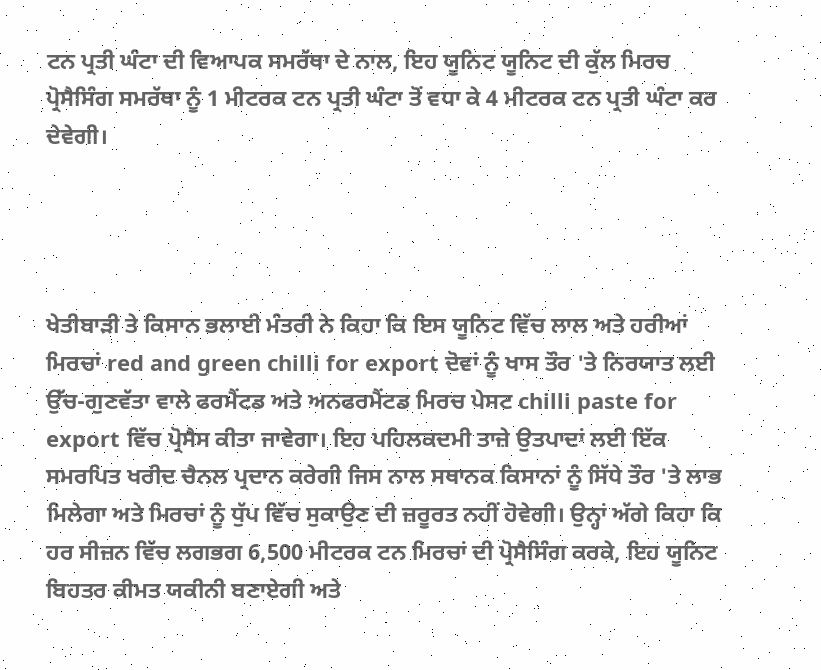ਟਨ ਪ੍ਰਤੀ ਘੰਟਾ ਦੀ ਵਿਆਪਕ ਸਮਰੱਥਾ ਦੇ ਨਾਲ, ਇਹ ਯੂਨਿਟ ਯੂਨਿਟ ਦੀ ਕੁੱਲ ਮਿਰਚ ਪ੍ਰੋਸੈਸਿੰਗ ਸਮਰੱਥਾ ਨੂੰ 1 ਮੀਟਰਕ ਟਨ ਪ੍ਰਤੀ ਘੰਟਾ ਤੋਂ ਵਧਾ ਕੇ 4 ਮੀਟਰਕ ਟਨ ਪ੍ਰਤੀ ਘੰਟਾ ਕਰ ਦੇਵੇਗੀ।




ਖੇਤੀਬਾੜੀ ਤੇ ਕਿਸਾਨ ਭਲਾਈ ਮੰਤਰੀ ਨੇ ਕਿਹਾ ਕਿ ਇਸ ਯੂਨਿਟ ਵਿੱਚ ਲਾਲ ਅਤੇ ਹਰੀਆਂ ਮਿਰਚਾਂ red and green chilli for export ਦੋਵਾਂ ਨੂੰ ਖਾਸ ਤੌਰ 'ਤੇ ਨਿਰਯਾਤ ਲਈ ਉੱਚ-ਗੁਣਵੱਤਾ ਵਾਲੇ ਫਰਮੈਂਟਡ ਅਤੇ ਅਨਫਰਮੈਂਟਡ ਮਿਰਚ ਪੇਸਟ chilli paste for export ਵਿੱਚ ਪ੍ਰੋਸੈਸ ਕੀਤਾ ਜਾਵੇਗਾ। ਇਹ ਪਹਿਲਕਦਮੀ ਤਾਜ਼ੇ ਉਤਪਾਦਾਂ ਲਈ ਇੱਕ ਸਮਰਪਿਤ ਖਰੀਦ ਚੈਨਲ ਪ੍ਰਦਾਨ ਕਰੇਗੀ ਜਿਸ ਨਾਲ ਸਥਾਨਕ ਕਿਸਾਨਾਂ ਨੂੰ ਸਿੱਧੇ ਤੌਰ 'ਤੇ ਲਾਭ ਮਿਲੇਗਾ ਅਤੇ ਮਿਰਚਾਂ ਨੂੰ ਧੁੱਪ ਵਿੱਚ ਸੁਕਾਉਣ ਦੀ ਜ਼ਰੂਰਤ ਨਹੀਂ ਹੋਵੇਗੀ। ਉਨ੍ਹਾਂ ਅੱਗੇ ਕਿਹਾ ਕਿ ਹਰ ਸੀਜ਼ਨ ਵਿੱਚ ਲਗਭਗ 6,500 ਮੀਟਰਕ ਟਨ ਮਿਰਚਾਂ ਦੀ ਪ੍ਰੋਸੈਸਿੰਗ ਕਰਕੇ, ਇਹ ਯੂਨਿਟ ਬਿਹਤਰ ਕੀਮਤ ਯਕੀਨੀ ਬਣਾਏਗੀ ਅਤੇ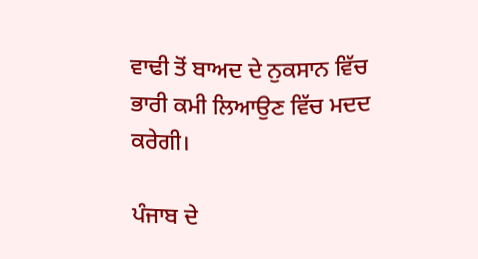ਵਾਢੀ ਤੋਂ ਬਾਅਦ ਦੇ ਨੁਕਸਾਨ ਵਿੱਚ ਭਾਰੀ ਕਮੀ ਲਿਆਉਣ ਵਿੱਚ ਮਦਦ ਕਰੇਗੀ।

ਪੰਜਾਬ ਦੇ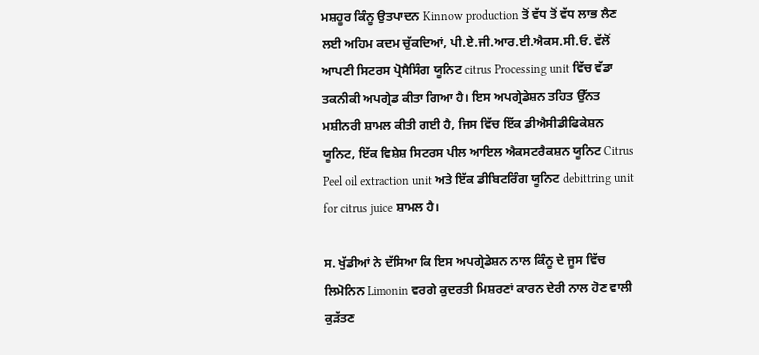ਮਸ਼ਹੂਰ ਕਿੰਨੂ ਉਤਪਾਦਨ Kinnow production ਤੋਂ ਵੱਧ ਤੋਂ ਵੱਧ ਲਾਭ ਲੈਣ ਲਈ ਅਹਿਮ ਕਦਮ ਚੁੱਕਦਿਆਂ, ਪੀ.ਏ.ਜੀ.ਆਰ.ਈ.ਐਕਸ.ਸੀ.ਓ. ਵੱਲੋਂ ਆਪਣੀ ਸਿਟਰਸ ਪ੍ਰੋਸੈਸਿੰਗ ਯੂਨਿਟ citrus Processing unit ਵਿੱਚ ਵੱਡਾ ਤਕਨੀਕੀ ਅਪਗ੍ਰੇਡ ਕੀਤਾ ਗਿਆ ਹੈ। ਇਸ ਅਪਗ੍ਰੇਡੇਸ਼ਨ ਤਹਿਤ ਉੱਨਤ ਮਸ਼ੀਨਰੀ ਸ਼ਾਮਲ ਕੀਤੀ ਗਈ ਹੈ, ਜਿਸ ਵਿੱਚ ਇੱਕ ਡੀਐਸੀਡੀਫਿਕੇਸ਼ਨ ਯੂਨਿਟ, ਇੱਕ ਵਿਸ਼ੇਸ਼ ਸਿਟਰਸ ਪੀਲ ਆਇਲ ਐਕਸਟਰੈਕਸ਼ਨ ਯੂਨਿਟ Citrus Peel oil extraction unit ਅਤੇ ਇੱਕ ਡੀਬਿਟਰਿੰਗ ਯੂਨਿਟ debittring unit for citrus juice ਸ਼ਾਮਲ ਹੈ।

ਸ. ਖੁੱਡੀਆਂ ਨੇ ਦੱਸਿਆ ਕਿ ਇਸ ਅਪਗ੍ਰੇਡੇਸ਼ਨ ਨਾਲ ਕਿੰਨੂ ਦੇ ਜੂਸ ਵਿੱਚ ਲਿਮੋਨਿਨ Limonin ਵਰਗੇ ਕੁਦਰਤੀ ਮਿਸ਼ਰਣਾਂ ਕਾਰਨ ਦੇਰੀ ਨਾਲ ਹੋਣ ਵਾਲੀ ਕੁੜੱਤਣ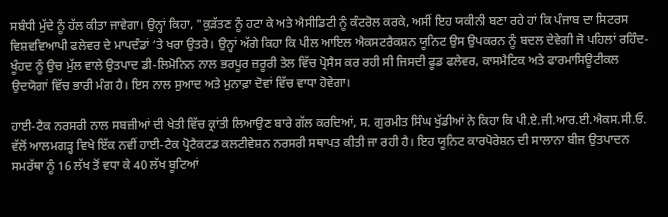ਸਬੰਧੀ ਮੁੱਦੇ ਨੂੰ ਹੱਲ ਕੀਤਾ ਜਾਵੇਗਾ। ਉਨ੍ਹਾਂ ਕਿਹਾ, "ਕੁੜੱਤਣ ਨੂੰ ਹਟਾ ਕੇ ਅਤੇ ਐਸੀਡਿਟੀ ਨੂੰ ਕੰਟਰੋਲ ਕਰਕੇ, ਅਸੀਂ ਇਹ ਯਕੀਨੀ ਬਣਾ ਰਹੇ ਹਾਂ ਕਿ ਪੰਜਾਬ ਦਾ ਸਿਟਰਸ ਵਿਸ਼ਵਵਿਆਪੀ ਫਲੇਵਰ ਦੇ ਮਾਪਦੰਡਾਂ ‘ਤੇ ਖਰਾ ਉਤਰੇ। ਉਨ੍ਹਾਂ ਅੱਗੇ ਕਿਹਾ ਕਿ ਪੀਲ ਆਇਲ ਐਕਸਟਰੈਕਸ਼ਨ ਯੂਨਿਟ ਉਸ ਉਪਕਰਨ ਨੂੰ ਬਦਲ ਦੇਵੇਗੀ ਜੋ ਪਹਿਲਾਂ ਰਹਿੰਦ-ਖੂੰਹਦ ਨੂੰ ਉਚ ਮੁੱਲ ਵਾਲੇ ਉਤਪਾਦ ਡੀ-ਲਿਮੋਨਿਨ ਨਾਲ ਭਰਪੂਰ ਜ਼ਰੂਰੀ ਤੇਲ ਵਿੱਚ ਪ੍ਰੋਸੈਸ ਕਰ ਰਹੀ ਸੀ ਜਿਸਦੀ ਫੂਡ ਫਲੇਵਰ, ਕਾਸਮੈਟਿਕ ਅਤੇ ਫਾਰਮਾਸਿਊਟੀਕਲ ਉਦਯੋਗਾਂ ਵਿੱਚ ਭਾਰੀ ਮੰਗ ਹੈ। ਇਸ ਨਾਲ ਸੁਆਦ ਅਤੇ ਮੁਨਾਫ਼ਾ ਦੋਵਾਂ ਵਿੱਚ ਵਾਧਾ ਹੋਵੇਗਾ।

ਹਾਈ-ਟੈਕ ਨਰਸਰੀ ਨਾਲ ਸਬਜ਼ੀਆਂ ਦੀ ਖੇਤੀ ਵਿੱਚ ਕ੍ਰਾਂਤੀ ਲਿਆਉਣ ਬਾਰੇ ਗੱਲ ਕਰਦਿਆਂ, ਸ. ਗੁਰਮੀਤ ਸਿੰਘ ਖੁੱਡੀਆਂ ਨੇ ਕਿਹਾ ਕਿ ਪੀ.ਏ.ਜੀ.ਆਰ.ਈ.ਐਕਸ.ਸੀ.ਓ. ਵੱਲੋਂ ਆਲਮਗੜ੍ਹ ਵਿਖੇ ਇੱਕ ਨਵੀਂ ਹਾਈ-ਟੈਕ ਪ੍ਰੋਟੈਕਟਡ ਕਲਟੀਵੇਸ਼ਨ ਨਰਸਰੀ ਸਥਾਪਤ ਕੀਤੀ ਜਾ ਰਹੀ ਹੈ। ਇਹ ਯੂਨਿਟ ਕਾਰਪੋਰੇਸ਼ਨ ਦੀ ਸਾਲਾਨਾ ਬੀਜ ਉਤਪਾਦਨ ਸਮਰੱਥਾ ਨੂੰ 16 ਲੱਖ ਤੋਂ ਵਧਾ ਕੇ 40 ਲੱਖ ਬੂਟਿਆਂ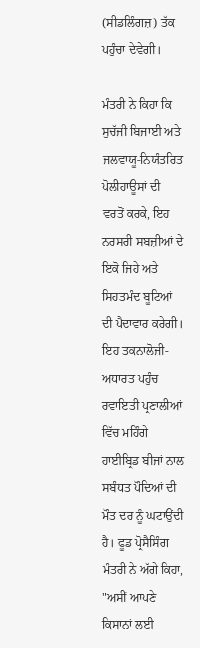(ਸੀਡਲਿੰਗਜ਼) ਤੱਕ ਪਹੁੰਚਾ ਦੇਵੇਗੀ।

ਮੰਤਰੀ ਨੇ ਕਿਹਾ ਕਿ ਸੁਚੱਜੀ ਬਿਜਾਈ ਅਤੇ ਜਲਵਾਯੂ-ਨਿਯੰਤਰਿਤ ਪੋਲੀਹਾਊਸਾਂ ਦੀ ਵਰਤੋਂ ਕਰਕੇ, ਇਹ ਨਰਸਰੀ ਸਬਜ਼ੀਆਂ ਦੇ ਇਕੋ ਜਿਹੇ ਅਤੇ ਸਿਹਤਮੰਦ ਬੂਟਿਆਂ ਦੀ ਪੈਦਾਵਾਰ ਕਰੇਗੀ। ਇਹ ਤਕਨਾਲੋਜੀ-ਅਧਾਰਤ ਪਹੁੰਚ ਰਵਾਇਤੀ ਪ੍ਰਣਾਲੀਆਂ ਵਿੱਚ ਮਹਿੰਗੇ ਹਾਈਬ੍ਰਿਡ ਬੀਜਾਂ ਨਾਲ ਸਬੰਧਤ ਪੌਦਿਆਂ ਦੀ ਮੌਤ ਦਰ ਨੂੰ ਘਟਾਉਂਦੀ ਹੈ। ਫੂਡ ਪ੍ਰੋਸੈਸਿੰਗ ਮੰਤਰੀ ਨੇ ਅੱਗੇ ਕਿਹਾ, "ਅਸੀਂ ਆਪਣੇ ਕਿਸਾਨਾਂ ਲਈ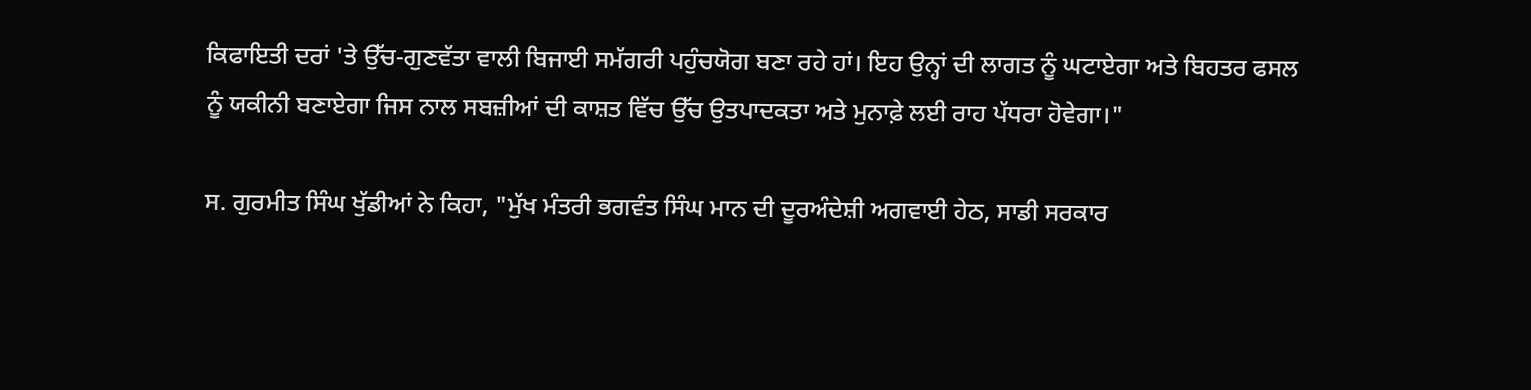ਕਿਫਾਇਤੀ ਦਰਾਂ 'ਤੇ ਉੱਚ-ਗੁਣਵੱਤਾ ਵਾਲੀ ਬਿਜਾਈ ਸਮੱਗਰੀ ਪਹੁੰਚਯੋਗ ਬਣਾ ਰਹੇ ਹਾਂ। ਇਹ ਉਨ੍ਹਾਂ ਦੀ ਲਾਗਤ ਨੂੰ ਘਟਾਏਗਾ ਅਤੇ ਬਿਹਤਰ ਫਸਲ ਨੂੰ ਯਕੀਨੀ ਬਣਾਏਗਾ ਜਿਸ ਨਾਲ ਸਬਜ਼ੀਆਂ ਦੀ ਕਾਸ਼ਤ ਵਿੱਚ ਉੱਚ ਉਤਪਾਦਕਤਾ ਅਤੇ ਮੁਨਾਫ਼ੇ ਲਈ ਰਾਹ ਪੱਧਰਾ ਹੋਵੇਗਾ।"

ਸ. ਗੁਰਮੀਤ ਸਿੰਘ ਖੁੱਡੀਆਂ ਨੇ ਕਿਹਾ, "ਮੁੱਖ ਮੰਤਰੀ ਭਗਵੰਤ ਸਿੰਘ ਮਾਨ ਦੀ ਦੂਰਅੰਦੇਸ਼ੀ ਅਗਵਾਈ ਹੇਠ, ਸਾਡੀ ਸਰਕਾਰ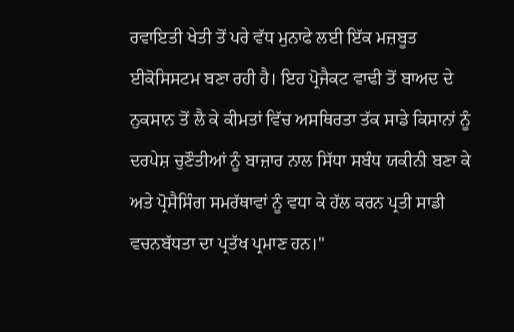ਰਵਾਇਤੀ ਖੇਤੀ ਤੋਂ ਪਰੇ ਵੱਧ ਮੁਨਾਫੇ ਲਈ ਇੱਕ ਮਜ਼ਬੂਤ ਈਕੋਸਿਸਟਮ ਬਣਾ ਰਹੀ ਹੈ। ਇਹ ਪ੍ਰੋਜੈਕਟ ਵਾਢੀ ਤੋਂ ਬਾਅਦ ਦੇ ਨੁਕਸਾਨ ਤੋਂ ਲੈ ਕੇ ਕੀਮਤਾਂ ਵਿੱਚ ਅਸਥਿਰਤਾ ਤੱਕ ਸਾਡੇ ਕਿਸਾਨਾਂ ਨੂੰ ਦਰਪੇਸ਼ ਚੁਣੌਤੀਆਂ ਨੂੰ ਬਾਜ਼ਾਰ ਨਾਲ ਸਿੱਧਾ ਸਬੰਧ ਯਕੀਨੀ ਬਣਾ ਕੇ ਅਤੇ ਪ੍ਰੋਸੈਸਿੰਗ ਸਮਰੱਥਾਵਾਂ ਨੂੰ ਵਧਾ ਕੇ ਹੱਲ ਕਰਨ ਪ੍ਰਤੀ ਸਾਡੀ ਵਚਨਬੱਧਤਾ ਦਾ ਪ੍ਰਤੱਖ ਪ੍ਰਮਾਣ ਹਨ।"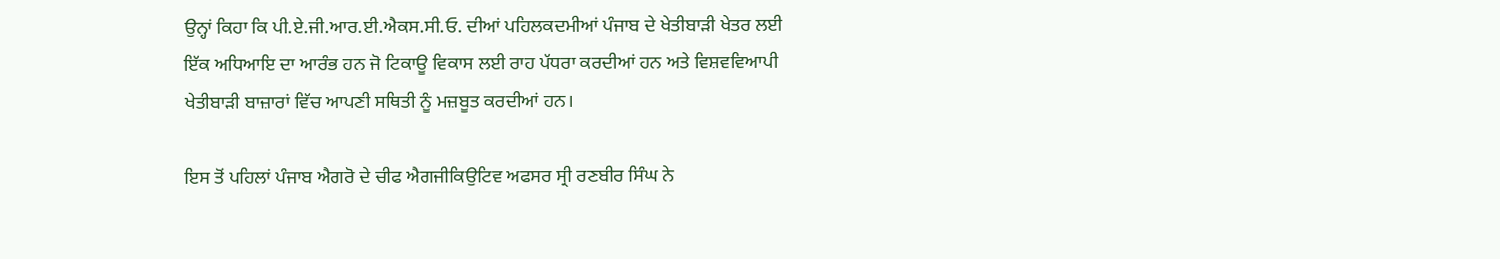ਉਨ੍ਹਾਂ ਕਿਹਾ ਕਿ ਪੀ.ਏ.ਜੀ.ਆਰ.ਈ.ਐਕਸ.ਸੀ.ਓ. ਦੀਆਂ ਪਹਿਲਕਦਮੀਆਂ ਪੰਜਾਬ ਦੇ ਖੇਤੀਬਾੜੀ ਖੇਤਰ ਲਈ ਇੱਕ ਅਧਿਆਇ ਦਾ ਆਰੰਭ ਹਨ ਜੋ ਟਿਕਾਊ ਵਿਕਾਸ ਲਈ ਰਾਹ ਪੱਧਰਾ ਕਰਦੀਆਂ ਹਨ ਅਤੇ ਵਿਸ਼ਵਵਿਆਪੀ ਖੇਤੀਬਾੜੀ ਬਾਜ਼ਾਰਾਂ ਵਿੱਚ ਆਪਣੀ ਸਥਿਤੀ ਨੂੰ ਮਜ਼ਬੂਤ ਕਰਦੀਆਂ ਹਨ।

ਇਸ ਤੋਂ ਪਹਿਲਾਂ ਪੰਜਾਬ ਐਗਰੋ ਦੇ ਚੀਫ ਐਗਜੀਕਿਉਟਿਵ ਅਫਸਰ ਸ੍ਰੀ ਰਣਬੀਰ ਸਿੰਘ ਨੇ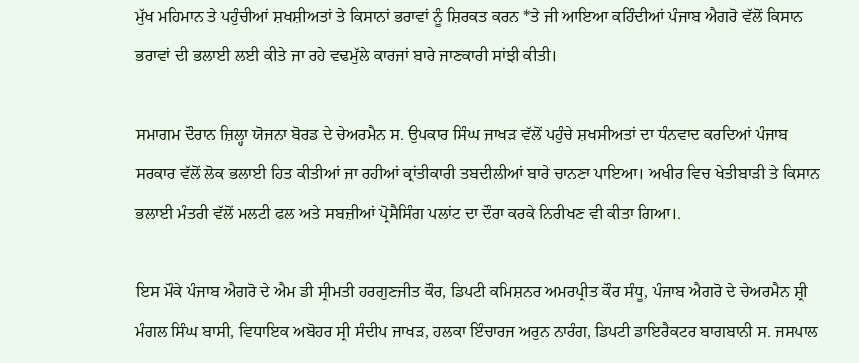ਮੁੱਖ ਮਹਿਮਾਨ ਤੇ ਪਹੁੰਚੀਆਂ ਸ਼ਖਸ਼ੀਅਤਾਂ ਤੇ ਕਿਸਾਨਾਂ ਭਰਾਵਾਂ ਨੂੰ ਸ਼ਿਰਕਤ ਕਰਨ *ਤੇ ਜੀ ਆਇਆ ਕਹਿੰਦੀਆਂ ਪੰਜਾਬ ਐਗਰੋ ਵੱਲੋਂ ਕਿਸਾਨ ਭਰਾਵਾਂ ਦੀ ਭਲਾਈ ਲਈ ਕੀਤੇ ਜਾ ਰਹੇ ਵਢਮੁੱਲੇ ਕਾਰਜਾਂ ਬਾਰੇ ਜਾਣਕਾਰੀ ਸਾਂਝੀ ਕੀਤੀ।

ਸਮਾਗਮ ਦੌਰਾਨ ਜ਼ਿਲ੍ਹਾ ਯੋਜਨਾ ਬੋਰਡ ਦੇ ਚੇਅਰਮੈਨ ਸ. ਉਪਕਾਰ ਸਿੰਘ ਜਾਖੜ ਵੱਲੋਂ ਪਹੁੰਚੇ ਸ਼ਖਸੀਅਤਾਂ ਦਾ ਧੰਨਵਾਦ ਕਰਦਿਆਂ ਪੰਜਾਬ ਸਰਕਾਰ ਵੱਲੋਂ ਲੋਕ ਭਲਾਈ ਹਿਤ ਕੀਤੀਆਂ ਜਾ ਰਹੀਆਂ ਕ੍ਰਾਂਤੀਕਾਰੀ ਤਬਦੀਲੀਆਂ ਬਾਰੇ ਚਾਨਣਾ ਪਾਇਆ। ਅਖੀਰ ਵਿਚ ਖੇਤੀਬਾੜੀ ਤੇ ਕਿਸਾਨ ਭਲਾਈ ਮੰਤਰੀ ਵੱਲੋਂ ਮਲਟੀ ਫਲ ਅਤੇ ਸਬਜ਼ੀਆਂ ਪ੍ਰੋਸੈਸਿੰਗ ਪਲਾਂਟ ਦਾ ਦੌਰਾ ਕਰਕੇ ਨਿਰੀਖਣ ਵੀ ਕੀਤਾ ਗਿਆ।.

ਇਸ ਮੌਕੇ ਪੰਜਾਬ ਐਗਰੋ ਦੇ ਐਮ ਡੀ ਸ੍ਰੀਮਤੀ ਹਰਗੁਣਜੀਤ ਕੌਰ, ਡਿਪਟੀ ਕਮਿਸ਼ਨਰ ਅਮਰਪ੍ਰੀਤ ਕੌਰ ਸੰਧੂ, ਪੰਜਾਬ ਐਗਰੋ ਦੇ ਚੇਅਰਮੈਨ ਸ਼੍ਰੀ ਮੰਗਲ ਸਿੰਘ ਬਾਸੀ, ਵਿਧਾਇਕ ਅਬੋਹਰ ਸ੍ਰੀ ਸੰਦੀਪ ਜਾਖੜ, ਹਲਕਾ ਇੰਚਾਰਜ ਅਰੁਨ ਨਾਰੰਗ, ਡਿਪਟੀ ਡਾਇਰੈਕਟਰ ਬਾਗਬਾਨੀ ਸ. ਜਸਪਾਲ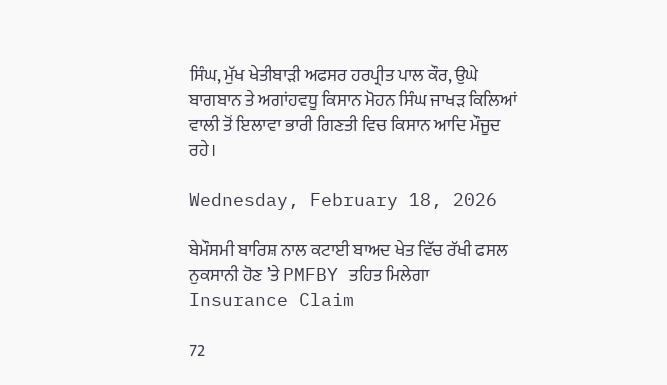ਸਿੰਘ, ਮੁੱਖ ਖੇਤੀਬਾੜੀ ਅਫਸਰ ਹਰਪ੍ਰੀਤ ਪਾਲ ਕੌਰ, ਉਘੇ ਬਾਗਬਾਨ ਤੇ ਅਗਾਂਹਵਧੂ ਕਿਸਾਨ ਮੋਹਨ ਸਿੰਘ ਜਾਖੜ ਕਿਲਿਆਂ ਵਾਲੀ ਤੋਂ ਇਲਾਵਾ ਭਾਰੀ ਗਿਣਤੀ ਵਿਚ ਕਿਸਾਨ ਆਦਿ ਮੌਜੂਦ ਰਹੇ।

Wednesday, February 18, 2026

ਬੇਮੌਸਮੀ ਬਾਰਿਸ਼ ਨਾਲ ਕਟਾਈ ਬਾਅਦ ਖੇਤ ਵਿੱਚ ਰੱਖੀ ਫਸਲ ਨੁਕਸਾਨੀ ਹੋਣ ’ਤੇ PMFBY ਤਹਿਤ ਮਿਲੇਗਾ Insurance Claim

72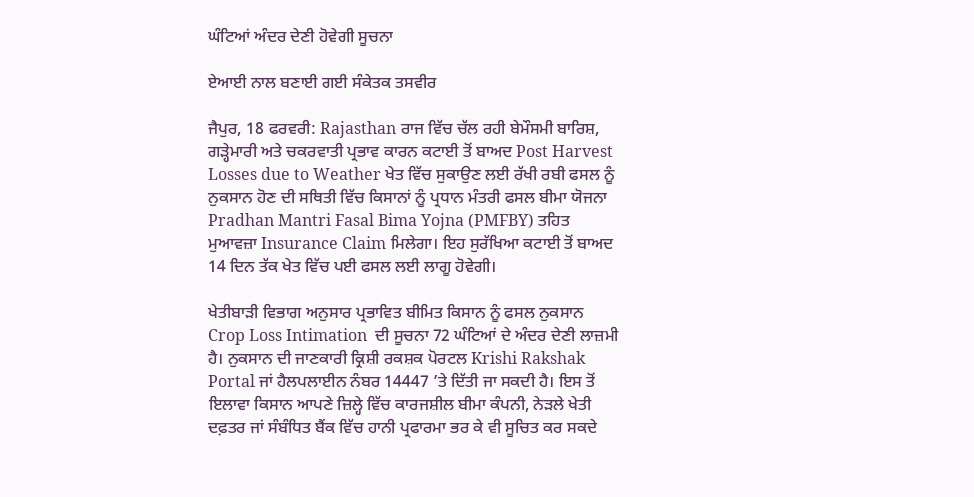ਘੰਟਿਆਂ ਅੰਦਰ ਦੇਣੀ ਹੋਵੇਗੀ ਸੂਚਨਾ

ਏਆਈ ਨਾਲ ਬਣਾਈ ਗਈ ਸੰਕੇਤਕ ਤਸਵੀਰ

ਜੈਪੁਰ, 18 ਫਰਵਰੀ: Rajasthan ਰਾਜ ਵਿੱਚ ਚੱਲ ਰਹੀ ਬੇਮੌਸਮੀ ਬਾਰਿਸ਼, ਗੜ੍ਹੇਮਾਰੀ ਅਤੇ ਚਕਰਵਾਤੀ ਪ੍ਰਭਾਵ ਕਾਰਨ ਕਟਾਈ ਤੋਂ ਬਾਅਦ Post Harvest Losses due to Weather ਖੇਤ ਵਿੱਚ ਸੁਕਾਉਣ ਲਈ ਰੱਖੀ ਰਬੀ ਫਸਲ ਨੂੰ ਨੁਕਸਾਨ ਹੋਣ ਦੀ ਸਥਿਤੀ ਵਿੱਚ ਕਿਸਾਨਾਂ ਨੂੰ ਪ੍ਰਧਾਨ ਮੰਤਰੀ ਫਸਲ ਬੀਮਾ ਯੋਜਨਾ Pradhan Mantri Fasal Bima Yojna (PMFBY) ਤਹਿਤ ਮੁਆਵਜ਼ਾ Insurance Claim ਮਿਲੇਗਾ। ਇਹ ਸੁਰੱਖਿਆ ਕਟਾਈ ਤੋਂ ਬਾਅਦ 14 ਦਿਨ ਤੱਕ ਖੇਤ ਵਿੱਚ ਪਈ ਫਸਲ ਲਈ ਲਾਗੂ ਹੋਵੇਗੀ।

ਖੇਤੀਬਾੜੀ ਵਿਭਾਗ ਅਨੁਸਾਰ ਪ੍ਰਭਾਵਿਤ ਬੀਮਿਤ ਕਿਸਾਨ ਨੂੰ ਫਸਲ ਨੁਕਸਾਨ Crop Loss Intimation  ਦੀ ਸੂਚਨਾ 72 ਘੰਟਿਆਂ ਦੇ ਅੰਦਰ ਦੇਣੀ ਲਾਜ਼ਮੀ ਹੈ। ਨੁਕਸਾਨ ਦੀ ਜਾਣਕਾਰੀ ਕ੍ਰਿਸ਼ੀ ਰਕਸ਼ਕ ਪੋਰਟਲ Krishi Rakshak Portal ਜਾਂ ਹੈਲਪਲਾਈਨ ਨੰਬਰ 14447 ’ਤੇ ਦਿੱਤੀ ਜਾ ਸਕਦੀ ਹੈ। ਇਸ ਤੋਂ ਇਲਾਵਾ ਕਿਸਾਨ ਆਪਣੇ ਜ਼ਿਲ੍ਹੇ ਵਿੱਚ ਕਾਰਜਸ਼ੀਲ ਬੀਮਾ ਕੰਪਨੀ, ਨੇੜਲੇ ਖੇਤੀ ਦਫ਼ਤਰ ਜਾਂ ਸੰਬੰਧਿਤ ਬੈਂਕ ਵਿੱਚ ਹਾਨੀ ਪ੍ਰਫਾਰਮਾ ਭਰ ਕੇ ਵੀ ਸੂਚਿਤ ਕਰ ਸਕਦੇ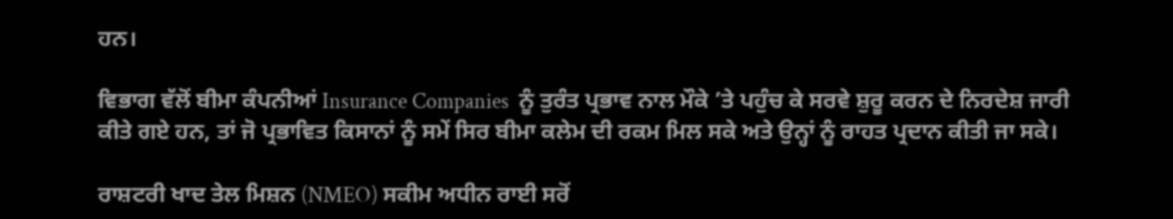ਹਨ।

ਵਿਭਾਗ ਵੱਲੋਂ ਬੀਮਾ ਕੰਪਨੀਆਂ Insurance Companies  ਨੂੰ ਤੁਰੰਤ ਪ੍ਰਭਾਵ ਨਾਲ ਮੌਕੇ ’ਤੇ ਪਹੁੰਚ ਕੇ ਸਰਵੇ ਸ਼ੁਰੂ ਕਰਨ ਦੇ ਨਿਰਦੇਸ਼ ਜਾਰੀ ਕੀਤੇ ਗਏ ਹਨ, ਤਾਂ ਜੋ ਪ੍ਰਭਾਵਿਤ ਕਿਸਾਨਾਂ ਨੂੰ ਸਮੇਂ ਸਿਰ ਬੀਮਾ ਕਲੇਮ ਦੀ ਰਕਮ ਮਿਲ ਸਕੇ ਅਤੇ ਉਨ੍ਹਾਂ ਨੂੰ ਰਾਹਤ ਪ੍ਰਦਾਨ ਕੀਤੀ ਜਾ ਸਕੇ।

ਰਾਸ਼ਟਰੀ ਖਾਦ ਤੇਲ ਮਿਸ਼ਨ (NMEO) ਸਕੀਮ ਅਧੀਨ ਰਾਈ ਸਰੋਂ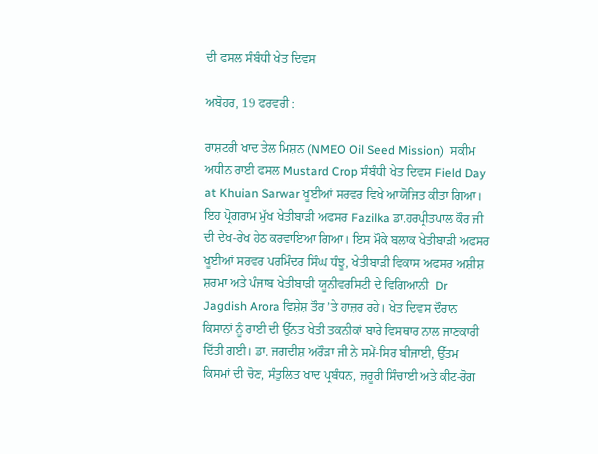ਦੀ ਫਸਲ ਸੰਬੰਧੀ ਖੇਤ ਦਿਵਸ

ਅਬੋਹਰ, 19 ਫਰਵਰੀ :

ਰਾਸ਼ਟਰੀ ਖਾਦ ਤੇਲ ਮਿਸ਼ਨ (NMEO Oil Seed Mission)  ਸਕੀਮ ਅਧੀਨ ਰਾਈ ਫਸਲ Mustard Crop ਸੰਬੰਧੀ ਖੇਤ ਦਿਵਸ Field Day at Khuian Sarwar ਖੂਈਆਂ ਸਰਵਰ ਵਿਖੇ ਆਯੋਜਿਤ ਕੀਤਾ ਗਿਆ। ਇਹ ਪ੍ਰੋਗਰਾਮ ਮੁੱਖ ਖੇਤੀਬਾੜੀ ਅਫਸਰ Fazilka ਡਾ.ਹਰਪ੍ਰੀਤਪਾਲ ਕੌਰ ਜੀ ਦੀ ਦੇਖ-ਰੇਖ ਹੇਠ ਕਰਵਾਇਆ ਗਿਆ। ਇਸ ਮੌਕੇ ਬਲਾਕ ਖੇਤੀਬਾੜੀ ਅਫਸਰ ਖੂਈਆਂ ਸਰਵਰ ਪਰਮਿੰਦਰ ਸਿੰਘ ਧੰਝੂ, ਖੇਤੀਬਾੜੀ ਵਿਕਾਸ ਅਫਸਰ ਅਸ਼ੀਸ਼ ਸ਼ਰਮਾ ਅਤੇ ਪੰਜਾਬ ਖੇਤੀਬਾੜੀ ਯੂਨੀਵਰਸਿਟੀ ਦੇ ਵਿਗਿਆਨੀ  Dr Jagdish Arora ਵਿਸ਼ੇਸ਼ ਤੌਰ ’ਤੇ ਹਾਜ਼ਰ ਰਹੇ। ਖੇਤ ਦਿਵਸ ਦੌਰਾਨ ਕਿਸਾਨਾਂ ਨੂੰ ਰਾਈ ਦੀ ਉੱਨਤ ਖੇਤੀ ਤਕਨੀਕਾਂ ਬਾਰੇ ਵਿਸਥਾਰ ਨਾਲ ਜਾਣਕਾਰੀ ਦਿੱਤੀ ਗਈ। ਡਾ. ਜਗਦੀਸ਼ ਅਰੌੜਾ ਜੀ ਨੇ ਸਮੇਂ-ਸਿਰ ਬੀਜਾਈ, ਉੱਤਮ ਕਿਸਮਾਂ ਦੀ ਚੋਣ, ਸੰਤੁਲਿਤ ਖਾਦ ਪ੍ਰਬੰਧਨ, ਜ਼ਰੂਰੀ ਸਿੰਚਾਈ ਅਤੇ ਕੀਟ-ਰੋਗ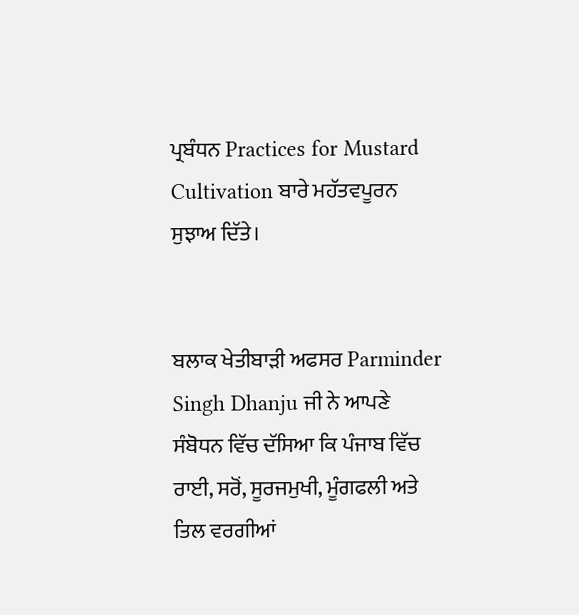ਪ੍ਰਬੰਧਨ Practices for Mustard Cultivation ਬਾਰੇ ਮਹੱਤਵਪੂਰਨ ਸੁਝਾਅ ਦਿੱਤੇ।


ਬਲਾਕ ਖੇਤੀਬਾੜੀ ਅਫਸਰ Parminder Singh Dhanju ਜੀ ਨੇ ਆਪਣੇ ਸੰਬੋਧਨ ਵਿੱਚ ਦੱਸਿਆ ਕਿ ਪੰਜਾਬ ਵਿੱਚ ਰਾਈ, ਸਰੋਂ, ਸੂਰਜਮੁਖੀ, ਮੂੰਗਫਲੀ ਅਤੇ ਤਿਲ ਵਰਗੀਆਂ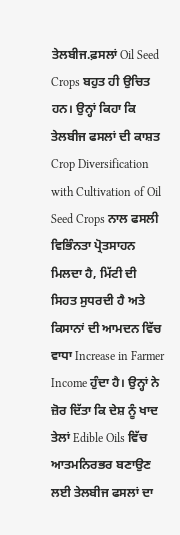ਤੇਲਬੀਜ.ਫ਼ਸਲਾਂ Oil Seed Crops ਬਹੁਤ ਹੀ ਉਚਿਤ ਹਨ। ਉਨ੍ਹਾਂ ਕਿਹਾ ਕਿ ਤੇਲਬੀਜ ਫਸਲਾਂ ਦੀ ਕਾਸ਼ਤ Crop Diversification with Cultivation of Oil Seed Crops ਨਾਲ ਫਸਲੀ ਵਿਭਿੰਨਤਾ ਪ੍ਰੋਤਸਾਹਨ ਮਿਲਦਾ ਹੈ, ਮਿੱਟੀ ਦੀ ਸਿਹਤ ਸੁਧਰਦੀ ਹੈ ਅਤੇ ਕਿਸਾਨਾਂ ਦੀ ਆਮਦਨ ਵਿੱਚ ਵਾਧਾ Increase in Farmer Income ਹੁੰਦਾ ਹੈ। ਉਨ੍ਹਾਂ ਨੇ ਜ਼ੋਰ ਦਿੱਤਾ ਕਿ ਦੇਸ਼ ਨੂੰ ਖਾਦ ਤੇਲਾਂ Edible Oils ਵਿੱਚ ਆਤਮਨਿਰਭਰ ਬਣਾਉਣ ਲਈ ਤੇਲਬੀਜ ਫਸਲਾਂ ਦਾ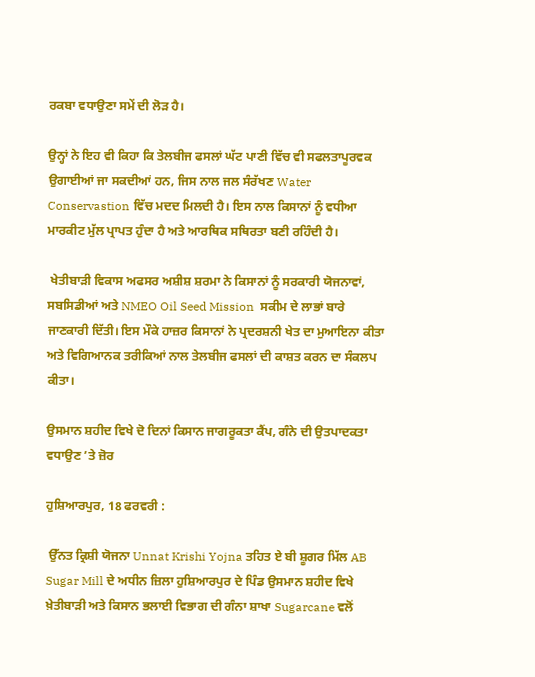ਰਕਬਾ ਵਧਾਉਣਾ ਸਮੇਂ ਦੀ ਲੋੜ ਹੈ।

ਉਨ੍ਹਾਂ ਨੇ ਇਹ ਵੀ ਕਿਹਾ ਕਿ ਤੇਲਬੀਜ ਫਸਲਾਂ ਘੱਟ ਪਾਣੀ ਵਿੱਚ ਵੀ ਸਫਲਤਾਪੂਰਵਕ ਉਗਾਈਆਂ ਜਾ ਸਕਦੀਆਂ ਹਨ, ਜਿਸ ਨਾਲ ਜਲ ਸੰਰੱਖਣ Water Conservastion ਵਿੱਚ ਮਦਦ ਮਿਲਦੀ ਹੈ। ਇਸ ਨਾਲ ਕਿਸਾਨਾਂ ਨੂੰ ਵਧੀਆ ਮਾਰਕੀਟ ਮੁੱਲ ਪ੍ਰਾਪਤ ਹੁੰਦਾ ਹੈ ਅਤੇ ਆਰਥਿਕ ਸਥਿਰਤਾ ਬਣੀ ਰਹਿੰਦੀ ਹੈ।

 ਖੇਤੀਬਾੜੀ ਵਿਕਾਸ ਅਫਸਰ ਅਸ਼ੀਸ਼ ਸ਼ਰਮਾ ਨੇ ਕਿਸਾਨਾਂ ਨੂੰ ਸਰਕਾਰੀ ਯੋਜਨਾਵਾਂ, ਸਬਸਿਡੀਆਂ ਅਤੇ NMEO Oil Seed Mission  ਸਕੀਮ ਦੇ ਲਾਭਾਂ ਬਾਰੇ ਜਾਣਕਾਰੀ ਦਿੱਤੀ। ਇਸ ਮੌਕੇ ਹਾਜ਼ਰ ਕਿਸਾਨਾਂ ਨੇ ਪ੍ਰਦਰਸ਼ਨੀ ਖੇਤ ਦਾ ਮੁਆਇਨਾ ਕੀਤਾ ਅਤੇ ਵਿਗਿਆਨਕ ਤਰੀਕਿਆਂ ਨਾਲ ਤੇਲਬੀਜ ਫਸਲਾਂ ਦੀ ਕਾਸ਼ਤ ਕਰਨ ਦਾ ਸੰਕਲਪ ਕੀਤਾ।

ਉਸਮਾਨ ਸ਼ਹੀਦ ਵਿਖੇ ਦੋ ਦਿਨਾਂ ਕਿਸਾਨ ਜਾਗਰੂਕਤਾ ਕੈਂਪ, ਗੰਨੇ ਦੀ ਉਤਪਾਦਕਤਾ ਵਧਾਉਣ ’ਤੇ ਜ਼ੋਰ

ਹੁਸ਼ਿਆਰਪੁਰ, 18 ਫਰਵਰੀ :

 ਉੱਨਤ ਕ੍ਰਿਸ਼ੀ ਯੋਜਨਾ Unnat Krishi Yojna ਤਹਿਤ ਏ ਬੀ ਸ਼ੂਗਰ ਮਿੱਲ AB Sugar Mill ਦੇ ਅਧੀਨ ਜ਼ਿਲਾ ਹੁਸ਼ਿਆਰਪੁਰ ਦੇ ਪਿੰਡ ਉਸਮਾਨ ਸ਼ਹੀਦ ਵਿਖੇ ਖ਼ੇਤੀਬਾੜੀ ਅਤੇ ਕਿਸਾਨ ਭਲਾਈ ਵਿਭਾਗ ਦੀ ਗੰਨਾ ਸ਼ਾਖਾ Sugarcane ਵਲੋਂ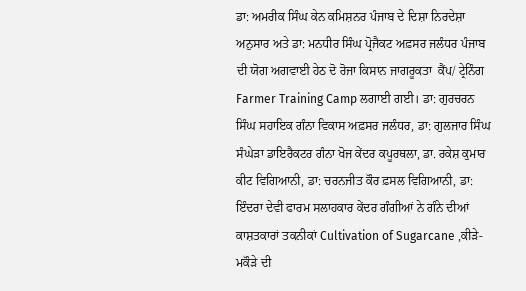ਡਾ: ਅਮਰੀਕ ਸਿੰਘ ਕੇਨ ਕਮਿਸ਼ਨਰ ਪੰਜਾਬ ਦੇ ਦਿਸ਼ਾ ਨਿਰਦੇਸ਼ਾ ਅਨੁਸਾਰ ਅਤੇ ਡਾ: ਮਨਧੀਰ ਸਿੰਘ ਪ੍ਰੋਜੈਕਟ ਅਫ਼ਸਰ ਜਲੰਧਰ ਪੰਜਾਬ ਦੀ ਯੋਗ ਅਗਵਾਈ ਹੇਠ ਦੋ ਰੋਜਾ ਕਿਸਾਨ ਜਾਗਰੂਕਤਾ  ਕੈਂਪ/ ਟ੍ਰੇਨਿੰਗ Farmer Training Camp ਲਗਾਈ ਗਈ। ਡਾ: ਗੁਰਚਰਨ ਸਿੰਘ ਸਹਾਇਕ ਗੰਨਾ ਵਿਕਾਸ ਅਫ਼ਸਰ ਜਲੰਧਰ, ਡਾ: ਗੁਲਜਾਰ ਸਿੰਘ ਸੰਘੇੜਾ ਡਾਇਰੈਕਟਰ ਗੰਨਾ ਖੋਜ ਕੇਂਦਰ ਕਪੂਰਥਲਾ, ਡਾ. ਰਕੇਸ਼ ਕੁਮਾਰ ਕੀਟ ਵਿਗਿਆਨੀ, ਡਾ: ਚਰਨਜੀਤ ਕੌਰ ਫ਼ਸਲ ਵਿਗਿਆਨੀ, ਡਾ: ਇੰਦਰਾ ਦੇਵੀ ਫਾਰਮ ਸਲਾਹਕਾਰ ਕੇਂਦਰ ਗੰਗੀਆਂ ਨੇ ਗੰਨੇ ਦੀਆਂ ਕਾਸ਼ਤਕਾਰਾਂ ਤਕਨੀਕਾਂ Cultivation of Sugarcane ,ਕੀੜੇ-ਮਕੌੜੇ ਦੀ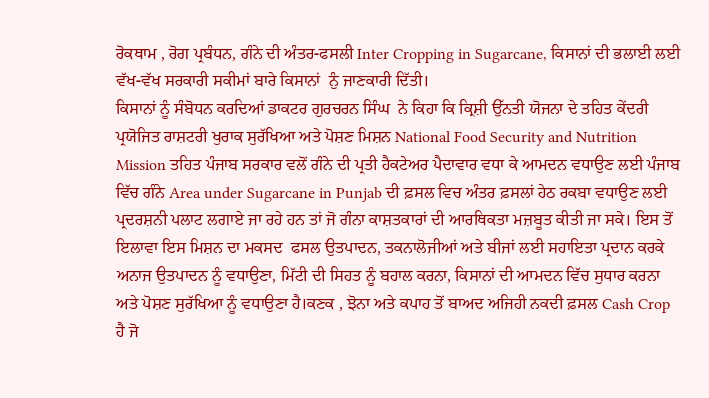ਰੋਕਥਾਮ , ਰੋਗ ਪ੍ਰਬੰਧਨ, ਗੰਨੇ ਦੀ ਅੰਤਰ-ਫਸਲੀ Inter Cropping in Sugarcane, ਕਿਸਾਨਾਂ ਦੀ ਭਲਾਈ ਲਈ ਵੱਖ-ਵੱਖ ਸਰਕਾਰੀ ਸਕੀਮਾਂ ਬਾਰੇ ਕਿਸਾਨਾਂ  ਨੁੰ ਜਾਣਕਾਰੀ ਦਿੱਤੀ।
ਕਿਸਾਨਾਂ ਨੂੰ ਸੰਬੋਧਨ ਕਰਦਿਆਂ ਡਾਕਟਰ ਗੁਰਚਰਨ ਸਿੰਘ  ਨੇ ਕਿਹਾ ਕਿ ਕ੍ਰਿਸ਼ੀ ਉੱਨਤੀ ਯੋਜਨਾ ਦੇ ਤਹਿਤ ਕੇਂਦਰੀ ਪ੍ਰਯੋਜਿਤ ਰਾਸ਼ਟਰੀ ਖੁਰਾਕ ਸੁਰੱਖਿਆ ਅਤੇ ਪੋਸ਼ਣ ਮਿਸ਼ਨ National Food Security and Nutrition Mission ਤਹਿਤ ਪੰਜਾਬ ਸਰਕਾਰ ਵਲੋਂ ਗੰਨੇ ਦੀ ਪ੍ਰਤੀ ਹੈਕਟੇਅਰ ਪੈਦਾਵਾਰ ਵਧਾ ਕੇ ਆਮਦਨ ਵਧਾਉਣ ਲਈ ਪੰਜਾਬ ਵਿੱਚ ਗੰਨੇ Area under Sugarcane in Punjab ਦੀ ਫ਼ਸਲ ਵਿਚ ਅੰਤਰ ਫ਼ਸਲਾਂ ਹੇਠ ਰਕਬਾ ਵਧਾਉਣ ਲਈ ਪ੍ਰਦਰਸ਼ਨੀ ਪਲਾਟ ਲਗਾਏ ਜਾ ਰਹੇ ਹਨ ਤਾਂ ਜੋ ਗੰਨਾ ਕਾਸ਼ਤਕਾਰਾਂ ਦੀ ਆਰਥਿਕਤਾ ਮਜ਼ਬੂਤ ਕੀਤੀ ਜਾ ਸਕੇ। ਇਸ ਤੋਂ ਇਲਾਵਾ ਇਸ ਮਿਸ਼ਨ ਦਾ ਮਕਸਦ  ਫਸਲ ਉਤਪਾਦਨ, ਤਕਨਾਲੋਜੀਆਂ ਅਤੇ ਬੀਜਾਂ ਲਈ ਸਹਾਇਤਾ ਪ੍ਰਦਾਨ ਕਰਕੇ ਅਨਾਜ ਉਤਪਾਦਨ ਨੂੰ ਵਧਾਉਣਾ, ਮਿੱਟੀ ਦੀ ਸਿਹਤ ਨੂੰ ਬਹਾਲ ਕਰਨਾ, ਕਿਸਾਨਾਂ ਦੀ ਆਮਦਨ ਵਿੱਚ ਸੁਧਾਰ ਕਰਨਾ ਅਤੇ ਪੋਸ਼ਣ ਸੁਰੱਖਿਆ ਨੂੰ ਵਧਾਉਣਾ ਹੈ।ਕਣਕ , ਝੋਨਾ ਅਤੇ ਕਪਾਹ ਤੋਂ ਬਾਅਦ ਅਜਿਹੀ ਨਕਦੀ ਫ਼ਸਲ Cash Crop ਹੈ ਜੋ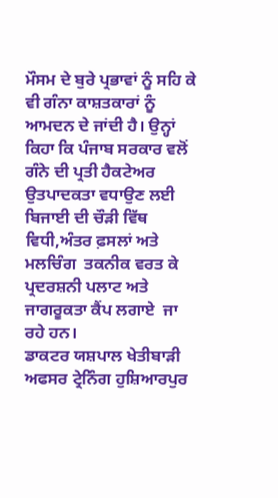ਮੌਸਮ ਦੇ ਬੁਰੇ ਪ੍ਰਭਾਵਾਂ ਨੂੰ ਸਹਿ ਕੇ ਵੀ ਗੰਨਾ ਕਾਸ਼ਤਕਾਰਾਂ ਨੂੰ ਆਮਦਨ ਦੇ ਜਾਂਦੀ ਹੈ। ਉਨ੍ਹਾਂ ਕਿਹਾ ਕਿ ਪੰਜਾਬ ਸਰਕਾਰ ਵਲੋਂ ਗੰਨੇ ਦੀ ਪ੍ਰਤੀ ਹੈਕਟੇਅਰ ਉਤਪਾਦਕਤਾ ਵਧਾਉਣ ਲਈ ਬਿਜਾਈ ਦੀ ਚੌੜੀ ਵਿੱਥ ਵਿਧੀ,ਅੰਤਰ ਫ਼ਸਲਾਂ ਅਤੇ  ਮਲਚਿੰਗ  ਤਕਨੀਕ ਵਰਤ ਕੇ ਪ੍ਰਦਰਸ਼ਨੀ ਪਲਾਟ ਅਤੇ ਜਾਗਰੂਕਤਾ ਕੈਂਪ ਲਗਾਏ  ਜਾ ਰਹੇ ਹਨ।
ਡਾਕਟਰ ਯਸ਼ਪਾਲ ਖੇਤੀਬਾੜੀ ਅਫਸਰ ਟ੍ਰੇਨਿੰਗ ਹੁਸ਼ਿਆਰਪੁਰ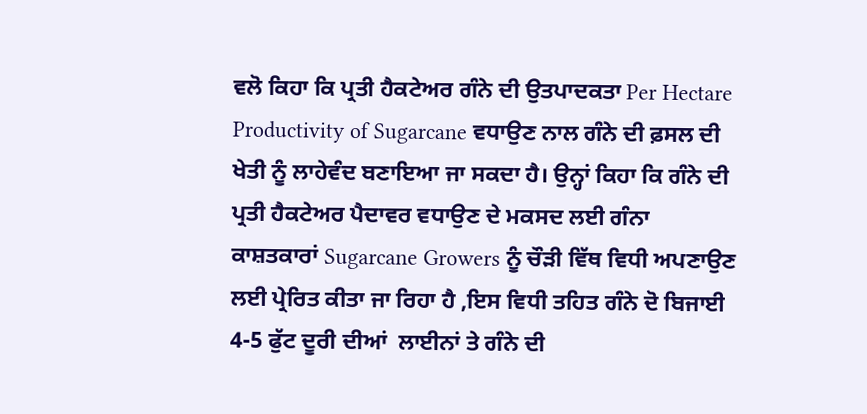ਵਲੋ ਕਿਹਾ ਕਿ ਪ੍ਰਤੀ ਹੈਕਟੇਅਰ ਗੰਨੇ ਦੀ ਉਤਪਾਦਕਤਾ Per Hectare Productivity of Sugarcane ਵਧਾਉਣ ਨਾਲ ਗੰਨੇ ਦੀ ਫ਼ਸਲ ਦੀ ਖੇਤੀ ਨੂੰ ਲਾਹੇਵੰਦ ਬਣਾਇਆ ਜਾ ਸਕਦਾ ਹੈ। ਉਨ੍ਹਾਂ ਕਿਹਾ ਕਿ ਗੰਨੇ ਦੀ ਪ੍ਰਤੀ ਹੈਕਟੇਅਰ ਪੈਦਾਵਰ ਵਧਾਉਣ ਦੇ ਮਕਸਦ ਲਈ ਗੰਨਾ ਕਾਸ਼ਤਕਾਰਾਂ Sugarcane Growers ਨੂੰ ਚੌੜੀ ਵਿੱਥ ਵਿਧੀ ਅਪਣਾਉਣ ਲਈ ਪ੍ਰੇਰਿਤ ਕੀਤਾ ਜਾ ਰਿਹਾ ਹੈ ,ਇਸ ਵਿਧੀ ਤਹਿਤ ਗੰਨੇ ਦੋ ਬਿਜਾਈ 4-5 ਫੁੱਟ ਦੂਰੀ ਦੀਆਂ  ਲਾਈਨਾਂ ਤੇ ਗੰਨੇ ਦੀ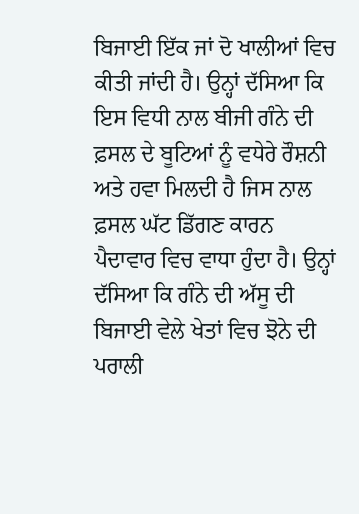ਬਿਜਾਈ ਇੱਕ ਜਾਂ ਦੋ ਖਾਲੀਆਂ ਵਿਚ ਕੀਤੀ ਜਾਂਦੀ ਹੈ। ਉਨ੍ਹਾਂ ਦੱਸਿਆ ਕਿ ਇਸ ਵਿਧੀ ਨਾਲ ਬੀਜੀ ਗੰਨੇ ਦੀ ਫ਼ਸਲ ਦੇ ਬੂਟਿਆਂ ਨੂੰ ਵਧੇਰੇ ਰੌਸ਼ਨੀ ਅਤੇ ਹਵਾ ਮਿਲਦੀ ਹੈ ਜਿਸ ਨਾਲ ਫ਼ਸਲ ਘੱਟ ਡਿੱਗਣ ਕਾਰਨ ਪੈਦਾਵਾਰ ਵਿਚ ਵਾਧਾ ਹੁੰਦਾ ਹੈ। ਉਨ੍ਹਾਂ ਦੱਸਿਆ ਕਿ ਗੰਨੇ ਦੀ ਅੱਸੂ ਦੀ ਬਿਜਾਈ ਵੇਲੇ ਖੇਤਾਂ ਵਿਚ ਝੋਨੇ ਦੀ ਪਰਾਲੀ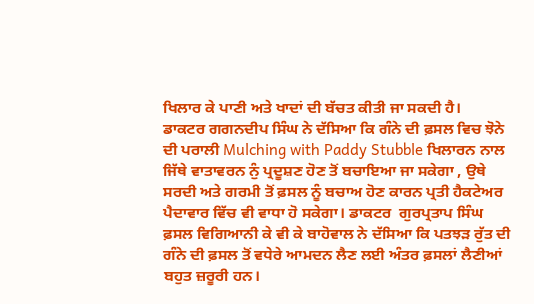ਖਿਲਾਰ ਕੇ ਪਾਣੀ ਅਤੇ ਖਾਦਾਂ ਦੀ ਬੱਚਤ ਕੀਤੀ ਜਾ ਸਕਦੀ ਹੈ।
ਡਾਕਟਰ ਗਗਨਦੀਪ ਸਿੰਘ ਨੇ ਦੱਸਿਆ ਕਿ ਗੰਨੇ ਦੀ ਫ਼ਸਲ ਵਿਚ ਝੋਨੇ ਦੀ ਪਰਾਲੀ Mulching with Paddy Stubble ਖਿਲਾਰਨ ਨਾਲ ਜਿੱਥੇ ਵਾਤਾਵਰਨ ਨੁੰ ਪ੍ਰਦੂਸ਼ਣ ਹੋਣ ਤੋਂ ਬਚਾਇਆ ਜਾ ਸਕੇਗਾ , ਉਥੇ ਸਰਦੀ ਅਤੇ ਗਰਮੀ ਤੋਂ ਫ਼ਸਲ ਨੂੰ ਬਚਾਅ ਹੋਣ ਕਾਰਨ ਪ੍ਰਤੀ ਹੈਕਟੇਅਰ ਪੈਦਾਵਾਰ ਵਿੱਚ ਵੀ ਵਾਧਾ ਹੋ ਸਕੇਗਾ। ਡਾਕਟਰ  ਗੁਰਪ੍ਰਤਾਪ ਸਿੰਘ ਫ਼ਸਲ ਵਿਗਿਆਨੀ ਕੇ ਵੀ ਕੇ ਬਾਹੋਵਾਲ ਨੇ ਦੱਸਿਆ ਕਿ ਪਤਝੜ ਰੁੱਤ ਦੀ ਗੰਨੇ ਦੀ ਫ਼ਸਲ ਤੋਂ ਵਧੇਰੇ ਆਮਦਨ ਲੈਣ ਲਈ ਅੰਤਰ ਫ਼ਸਲਾਂ ਲੈਣੀਆਂ ਬਹੁਤ ਜ਼ਰੂਰੀ ਹਨ।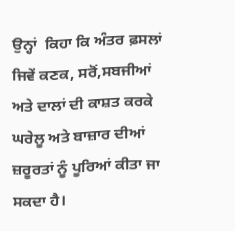ਉਨ੍ਹਾਂ  ਕਿਹਾ ਕਿ ਅੰਤਰ ਫ਼ਸਲਾਂ ਜਿਵੇਂ ਕਣਕ, ਸਰੋਂ,ਸਬਜੀਆਂ ਅਤੇ ਦਾਲਾਂ ਦੀ ਕਾਸ਼ਤ ਕਰਕੇ ਘਰੇਲੂ ਅਤੇ ਬਾਜ਼ਾਰ ਦੀਆਂ ਜ਼ਰੂਰਤਾਂ ਨੂੰ ਪੂਰਿਆਂ ਕੀਤਾ ਜਾ ਸਕਦਾ ਹੈ।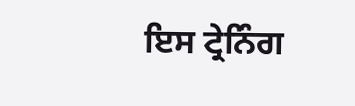ਇਸ ਟ੍ਰੇਨਿੰਗ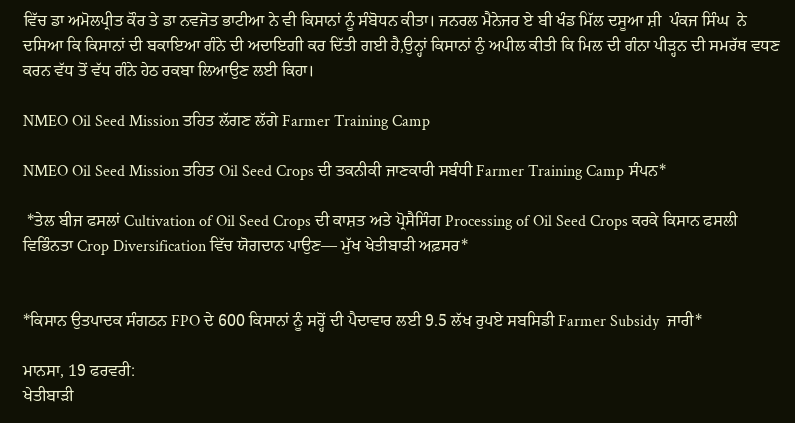ਵਿੱਚ ਡਾ ਅਮੋਲਪ੍ਰੀਤ ਕੌਰ ਤੇ ਡਾ ਨਵਜੋਤ ਭਾਟੀਆ ਨੇ ਵੀ ਕਿਸਾਨਾਂ ਨੂੰ ਸੰਬੋਧਨ ਕੀਤਾ। ਜਨਰਲ ਮੈਨੇਜਰ ਏ ਬੀ ਖੰਡ ਮਿੱਲ ਦਸੂਆ ਸ਼ੀ  ਪੰਕਜ ਸਿੰਘ  ਨੇ ਦਸਿਆ ਕਿ ਕਿਸਾਨਾਂ ਦੀ ਬਕਾਇਆ ਗੰਨੇ ਦੀ ਅਦਾਇਗੀ ਕਰ ਦਿੱਤੀ ਗਈ ਹੈ,ਉਨ੍ਹਾਂ ਕਿਸਾਨਾਂ ਨੁੰ ਅਪੀਲ ਕੀਤੀ ਕਿ ਮਿਲ ਦੀ ਗੰਨਾ ਪੀੜ੍ਹਨ ਦੀ ਸਮਰੱਥ ਵਧਣ ਕਰਨ ਵੱਧ ਤੋਂ ਵੱਧ ਗੰਨੇ ਹੇਠ ਰਕਬਾ ਲਿਆਉਣ ਲਈ ਕਿਹਾ।

NMEO Oil Seed Mission ਤਹਿਤ ਲੱਗਣ ਲੱਗੇ Farmer Training Camp

NMEO Oil Seed Mission ਤਹਿਤ Oil Seed Crops ਦੀ ਤਕਨੀਕੀ ਜਾਣਕਾਰੀ ਸਬੰਧੀ Farmer Training Camp ਸੰਪਨ*

 *ਤੇਲ ਬੀਜ ਫਸਲਾਂ Cultivation of Oil Seed Crops ਦੀ ਕਾਸ਼ਤ ਅਤੇ ਪ੍ਰੋਸੈਸਿੰਗ Processing of Oil Seed Crops ਕਰਕੇ ਕਿਸਾਨ ਫਸਲੀ ਵਿਭਿੰਨਤਾ Crop Diversification ਵਿੱਚ ਯੋਗਦਾਨ ਪਾਉਣ— ਮੁੱਖ ਖੇਤੀਬਾੜੀ ਅਫ਼ਸਰ*


*ਕਿਸਾਨ ਉਤਪਾਦਕ ਸੰਗਠਨ FPO ਦੇ 600 ਕਿਸਾਨਾਂ ਨੂੰ ਸਰ੍ਹੋਂ ਦੀ ਪੈਦਾਵਾਰ ਲਈ 9.5 ਲੱਖ ਰੁਪਏ ਸਬਸਿਡੀ Farmer Subsidy  ਜਾਰੀ*

ਮਾਨਸਾ, 19 ਫਰਵਰੀ:
ਖੇਤੀਬਾੜੀ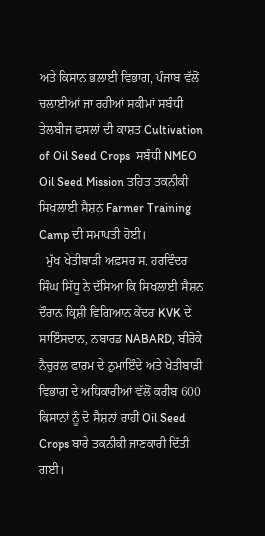ਅਤੇ ਕਿਸਾਨ ਭਲਾਈ ਵਿਭਾਗ, ਪੰਜਾਬ ਵੱਲੋਂ ਚਲਾਈਆਂ ਜਾ ਰਹੀਆਂ ਸਕੀਮਾਂ ਸਬੰਧੀ ਤੇਲਬੀਜ ਫਸਲਾਂ ਦੀ ਕਾਸ਼ਤ Cultivation of Oil Seed Crops  ਸਬੰਧੀ NMEO Oil Seed Mission ਤਹਿਤ ਤਕਨੀਕੀ ਸਿਖਲਾਈ ਸੈਸ਼ਨ Farmer Training Camp ਦੀ ਸਮਾਪਤੀ ਹੋਈ।
  ਮੁੱਖ ਖੇਤੀਬਾੜੀ ਅਫ਼ਸਰ ਸ. ਹਰਵਿੰਦਰ ਸਿੰਘ ਸਿੱਧੂ ਨੇ ਦੱਸਿਆ ਕਿ ਸਿਖਲਾਈ ਸੈਸ਼ਨ ਦੌਰਾਨ ਕ੍ਰਿਸ਼ੀ ਵਿਗਿਆਨ ਕੇਂਦਰ KVK ਦੇ ਸਾਇੰਸਦਾਨ, ਨਬਾਰਡ NABARD, ਬੀਰੋਕੇ ਨੈਚੁਰਲ ਫਾਰਮ ਦੇ ਨੁਮਾਇੰਦੇ ਅਤੇ ਖੇਤੀਬਾੜੀ ਵਿਭਾਗ ਦੇ ਅਧਿਕਾਰੀਆਂ ਵੱਲੋਂ ਕਰੀਬ 600 ਕਿਸਾਨਾਂ ਨੂੰ ਦੋ ਸੈਸ਼ਨਾਂ ਰਾਹੀਂ Oil Seed Crops ਬਾਰੇ ਤਕਨੀਕੀ ਜਾਣਕਾਰੀ ਦਿੱਤੀ ਗਈ।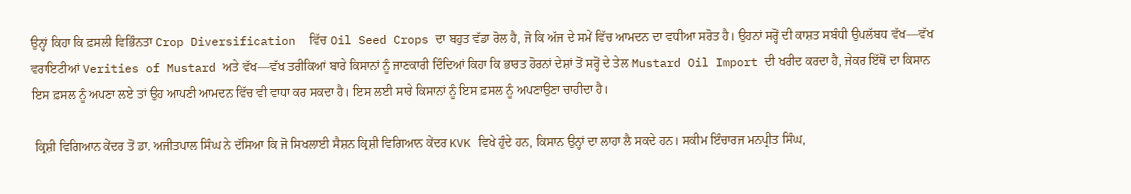ਉਨ੍ਹਾਂ ਕਿਹਾ ਕਿ ਫ਼ਸਲੀ ਵਿਭਿੰਨਤਾ Crop Diversification  ਵਿੱਚ Oil Seed Crops ਦਾ ਬਹੁਤ ਵੱਡਾ ਰੋਲ ਹੈ, ਜੋ ਕਿ ਅੱਜ ਦੇ ਸਮੇਂ ਵਿੱਚ ਆਮਦਨ ਦਾ ਵਧੀਆ ਸਰੋਤ ਹੈ। ਉਹਨਾਂ ਸਰ੍ਹੋਂ ਦੀ ਕਾਸ਼ਤ ਸਬੰਧੀ ਉਪਲੱਬਧ ਵੱਖ—ਵੱਖ ਵਰਾਇਟੀਆਂ Verities of Mustard ਅਤੇ ਵੱਖ—ਵੱਖ ਤਰੀਕਿਆਂ ਬਾਰੇ ਕਿਸਾਨਾਂ ਨੂੰ ਜਾਣਕਾਰੀ ਦਿੰਦਿਆਂ ਕਿਹਾ ਕਿ ਭਾਰਤ ਹੋਰਨਾਂ ਦੇਸ਼ਾਂ ਤੋਂ ਸਰ੍ਹੋਂ ਦੇ ਤੇਲ Mustard Oil Import ਦੀ ਖਰੀਦ ਕਰਦਾ ਹੈ, ਜੇਕਰ ਇੱਥੋਂ ਦਾ ਕਿਸਾਨ ਇਸ ਫ਼ਸਲ ਨੂੰ ਅਪਣਾ ਲਏ ਤਾਂ ਉਹ ਆਪਣੀ ਆਮਦਨ ਵਿੱਚ ਵੀ ਵਾਧਾ ਕਰ ਸਕਦਾ ਹੈ। ਇਸ ਲਈ ਸਾਰੇ ਕਿਸਾਨਾਂ ਨੂੰ ਇਸ ਫ਼ਸਲ ਨੂੰ ਅਪਣਾਉਣਾ ਚਾਹੀਦਾ ਹੈ।

 ਕ੍ਰਿਸ਼ੀ ਵਿਗਿਆਨ ਕੇਂਦਰ ਤੋਂ ਡਾ. ਅਜੀਤਪਾਲ ਸਿੰਘ ਨੇ ਦੱਸਿਆ ਕਿ ਜੋ ਸਿਖਲਾਈ ਸੈਸ਼ਨ ਕ੍ਰਿਸ਼ੀ ਵਿਗਿਆਨ ਕੇਂਦਰ KVK ਵਿਖੇ ਹੁੰਦੇ ਹਨ, ਕਿਸਾਨ ਉਨ੍ਹਾਂ ਦਾ ਲਾਹਾ ਲੈ ਸਕਦੇ ਹਨ। ਸਕੀਮ ਇੰਚਾਰਜ ਮਨਪ੍ਰੀਤ ਸਿੰਘ,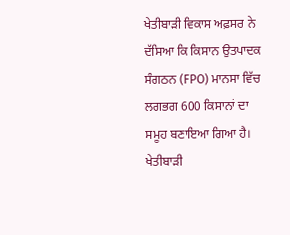ਖੇਤੀਬਾੜੀ ਵਿਕਾਸ ਅਫ਼ਸਰ ਨੇ ਦੱਸਿਆ ਕਿ ਕਿਸਾਨ ਉਤਪਾਦਕ ਸੰਗਠਨ (FPO) ਮਾਨਸਾ ਵਿੱਚ ਲਗਭਗ 600 ਕਿਸਾਨਾਂ ਦਾ ਸਮੂਹ ਬਣਾਇਆ ਗਿਆ ਹੈ। ਖੇਤੀਬਾੜੀ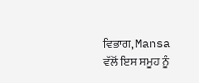ਵਿਭਾਗ, Mansa ਵੱਲੋਂ ਇਸ ਸਮੂਹ ਨੂੰ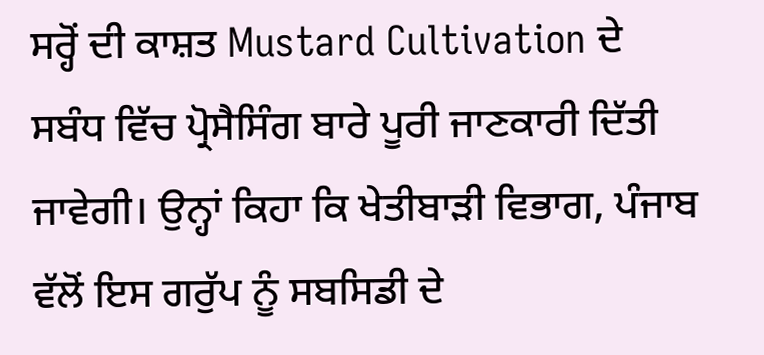ਸਰ੍ਹੋਂ ਦੀ ਕਾਸ਼ਤ Mustard Cultivation ਦੇ ਸਬੰਧ ਵਿੱਚ ਪ੍ਰੋਸੈਸਿੰਗ ਬਾਰੇ ਪੂਰੀ ਜਾਣਕਾਰੀ ਦਿੱਤੀ ਜਾਵੇਗੀ। ਉਨ੍ਹਾਂ ਕਿਹਾ ਕਿ ਖੇਤੀਬਾੜੀ ਵਿਭਾਗ, ਪੰਜਾਬ ਵੱਲੋਂ ਇਸ ਗਰੁੱਪ ਨੂੰ ਸਬਸਿਡੀ ਦੇ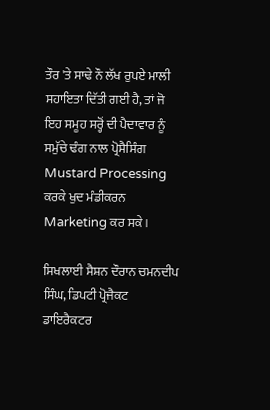ਤੌਰ 'ਤੇ ਸਾਢੇ ਨੌ ਲੱਖ ਰੁਪਏ ਮਾਲੀ ਸਹਾਇਤਾ ਦਿੱਤੀ ਗਈ ਹੈ, ਤਾਂ ਜੋ ਇਹ ਸਮੂਹ ਸਰ੍ਹੋਂ ਦੀ ਪੈਦਾਵਾਰ ਨੂੰ ਸਮੁੱਚੇ ਢੰਗ ਨਾਲ ਪ੍ਰੋਸੈਸਿੰਗ Mustard Processing ਕਰਕੇ ਖੁਦ ਮੰਡੀਕਰਨ Marketing ਕਰ ਸਕੇ।

ਸਿਖਲਾਈ ਸੈਸ਼ਨ ਦੌਰਾਨ ਚਮਨਦੀਪ ਸਿੰਘ, ਡਿਪਟੀ ਪ੍ਰੋਜੈਕਟ ਡਾਇਰੈਕਟਰ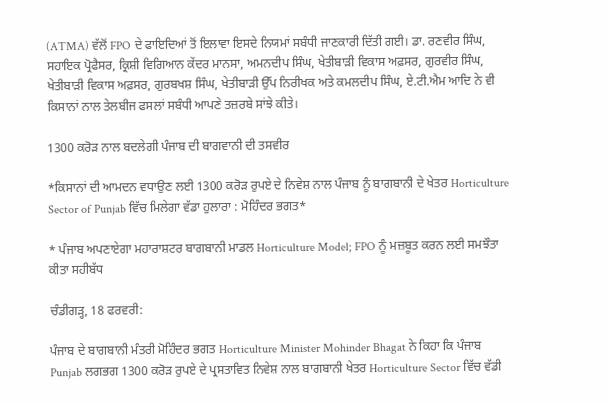(ATMA) ਵੱਲੋਂ FPO ਦੇ ਫਾਇਦਿਆਂ ਤੋਂ ਇਲਾਵਾ ਇਸਦੇ ਨਿਯਮਾਂ ਸਬੰਧੀ ਜਾਣਕਾਰੀ ਦਿੱਤੀ ਗਈ। ਡਾ. ਰਣਵੀਰ ਸਿੰਘ, ਸਹਾਇਕ ਪ੍ਰੋਫੈਸਰ, ਕ੍ਰਿਸ਼ੀ ਵਿਗਿਆਨ ਕੇਂਦਰ ਮਾਨਸਾ, ਅਮਨਦੀਪ ਸਿੰਘ, ਖੇਤੀਬਾੜੀ ਵਿਕਾਸ ਅਫ਼ਸਰ, ਗੁਰਵੀਰ ਸਿੰਘ, ਖੇਤੀਬਾੜੀ ਵਿਕਾਸ ਅਫ਼ਸਰ, ਗੁਰਬਖਸ਼ ਸਿੰਘ, ਖੇਤੀਬਾੜੀ ਉੱਪ ਨਿਰੀਖਕ ਅਤੇ ਕਮਲਦੀਪ ਸਿੰਘ, ਏ.ਟੀ.ਐਮ ਆਦਿ ਨੇ ਵੀ ਕਿਸਾਨਾਂ ਨਾਲ ਤੇਲਬੀਜ ਫਸਲਾਂ ਸਬੰਧੀ ਆਪਣੇ ਤਜ਼ਰਬੇ ਸਾਂਝੇ ਕੀਤੇ।

1300 ਕਰੋੜ ਨਾਲ ਬਦਲੇਗੀ ਪੰਜਾਬ ਦੀ ਬਾਗਵਾਨੀ ਦੀ ਤਸਵੀਰ

*ਕਿਸਾਨਾਂ ਦੀ ਆਮਦਨ ਵਧਾਉਣ ਲਈ 1300 ਕਰੋੜ ਰੁਪਏ ਦੇ ਨਿਵੇਸ਼ ਨਾਲ ਪੰਜਾਬ ਨੂੰ ਬਾਗਬਾਨੀ ਦੇ ਖੇਤਰ Horticulture Sector of Punjab ਵਿੱਚ ਮਿਲੇਗਾ ਵੱਡਾ ਹੁਲਾਰਾ : ਮੋਹਿੰਦਰ ਭਗਤ*

* ਪੰਜਾਬ ਅਪਣਾਏਗਾ ਮਹਾਰਾਸ਼ਟਰ ਬਾਗਬਾਨੀ ਮਾਡਲ Horticulture Model; FPO ਨੂੰ ਮਜ਼ਬੂਤ ਕਰਨ ਲਈ ਸਮਝੌਤਾ ਕੀਤਾ ਸਹੀਬੱਧ

ਚੰਡੀਗੜ੍ਹ, 18 ਫਰਵਰੀ:

ਪੰਜਾਬ ਦੇ ਬਾਗਬਾਨੀ ਮੰਤਰੀ ਮੋਹਿੰਦਰ ਭਗਤ Horticulture Minister Mohinder Bhagat ਨੇ ਕਿਹਾ ਕਿ ਪੰਜਾਬ Punjab ਲਗਭਗ 1300 ਕਰੋੜ ਰੁਪਏ ਦੇ ਪ੍ਰਸਤਾਵਿਤ ਨਿਵੇਸ਼ ਨਾਲ ਬਾਗਬਾਨੀ ਖੇਤਰ Horticulture Sector ਵਿੱਚ ਵੱਡੀ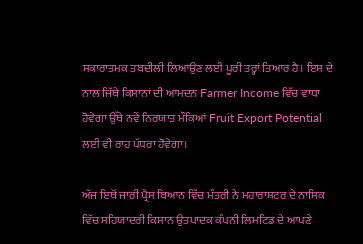ਸਕਾਰਾਤਮਕ ਤਬਦੀਲੀ ਲਿਆਉਣ ਲਈ ਪੂਰੀ ਤਰ੍ਹਾਂ ਤਿਆਰ ਹੈ। ਇਸ ਦੇ ਨਾਲ ਜਿੱਥੇ ਕਿਸਾਨਾਂ ਦੀ ਆਮਦਨ Farmer Income ਵਿੱਚ ਵਾਧਾ ਹੋਵੇਗਾ ਉੱਥੇ ਨਵੇਂ ਨਿਰਯਾਤ ਮੌਕਿਆਂ Fruit Export Potential ਲਈ ਵੀ ਰਾਹ ਪੱਧਰਾ ਹੋਵੇਗਾ।

ਅੱਜ ਇਥੋਂ ਜਾਰੀ ਪ੍ਰੈਸ ਬਿਆਨ ਵਿੱਚ ਮੰਤਰੀ ਨੇ ਮਹਾਰਾਸ਼ਟਰ ਦੇ ਨਾਸਿਕ ਵਿੱਚ ਸਹਿਯਾਦਰੀ ਕਿਸਾਨ ਉਤਪਾਦਕ ਕੰਪਨੀ ਲਿਮਟਿਡ ਦੇ ਆਪਣੇ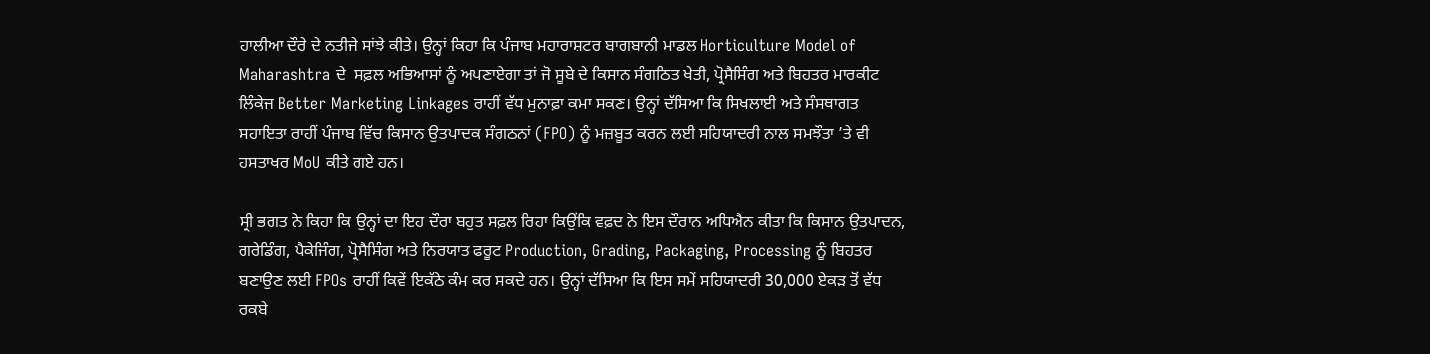ਹਾਲੀਆ ਦੌਰੇ ਦੇ ਨਤੀਜੇ ਸਾਂਝੇ ਕੀਤੇ। ਉਨ੍ਹਾਂ ਕਿਹਾ ਕਿ ਪੰਜਾਬ ਮਹਾਰਾਸ਼ਟਰ ਬਾਗਬਾਨੀ ਮਾਡਲ Horticulture Model of Maharashtra ਦੇ  ਸਫ਼ਲ ਅਭਿਆਸਾਂ ਨੂੰ ਅਪਣਾਏਗਾ ਤਾਂ ਜੋ ਸੂਬੇ ਦੇ ਕਿਸਾਨ ਸੰਗਠਿਤ ਖੇਤੀ, ਪ੍ਰੋਸੈਸਿੰਗ ਅਤੇ ਬਿਹਤਰ ਮਾਰਕੀਟ ਲਿੰਕੇਜ Better Marketing Linkages ਰਾਹੀਂ ਵੱਧ ਮੁਨਾਫ਼ਾ ਕਮਾ ਸਕਣ। ਉਨ੍ਹਾਂ ਦੱਸਿਆ ਕਿ ਸਿਖਲਾਈ ਅਤੇ ਸੰਸਥਾਗਤ ਸਹਾਇਤਾ ਰਾਹੀਂ ਪੰਜਾਬ ਵਿੱਚ ਕਿਸਾਨ ਉਤਪਾਦਕ ਸੰਗਠਨਾਂ (FPO) ਨੂੰ ਮਜ਼ਬੂਤ ਕਰਨ ਲਈ ਸਹਿਯਾਦਰੀ ਨਾਲ ਸਮਝੌਤਾ ’ਤੇ ਵੀ ਹਸਤਾਖਰ MoU ਕੀਤੇ ਗਏ ਹਨ।

ਸ੍ਰੀ ਭਗਤ ਨੇ ਕਿਹਾ ਕਿ ਉਨ੍ਹਾਂ ਦਾ ਇਹ ਦੌਰਾ ਬਹੁਤ ਸਫ਼ਲ ਰਿਹਾ ਕਿਉਂਕਿ ਵਫ਼ਦ ਨੇ ਇਸ ਦੌਰਾਨ ਅਧਿਐਨ ਕੀਤਾ ਕਿ ਕਿਸਾਨ ਉਤਪਾਦਨ, ਗਰੇਡਿੰਗ, ਪੈਕੇਜਿੰਗ, ਪ੍ਰੋਸੈਸਿੰਗ ਅਤੇ ਨਿਰਯਾਤ ਫਰੂਟ Production, Grading, Packaging, Processing ਨੂੰ ਬਿਹਤਰ ਬਣਾਉਣ ਲਈ FPOs ਰਾਹੀਂ ਕਿਵੇਂ ਇਕੱਠੇ ਕੰਮ ਕਰ ਸਕਦੇ ਹਨ। ਉਨ੍ਹਾਂ ਦੱਸਿਆ ਕਿ ਇਸ ਸਮੇਂ ਸਹਿਯਾਦਰੀ 30,000 ਏਕੜ ਤੋਂ ਵੱਧ ਰਕਬੇ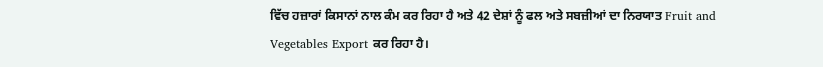ਵਿੱਚ ਹਜ਼ਾਰਾਂ ਕਿਸਾਨਾਂ ਨਾਲ ਕੰਮ ਕਰ ਰਿਹਾ ਹੈ ਅਤੇ 42 ਦੇਸ਼ਾਂ ਨੂੰ ਫਲ ਅਤੇ ਸਬਜ਼ੀਆਂ ਦਾ ਨਿਰਯਾਤ Fruit and Vegetables Export ਕਰ ਰਿਹਾ ਹੈ।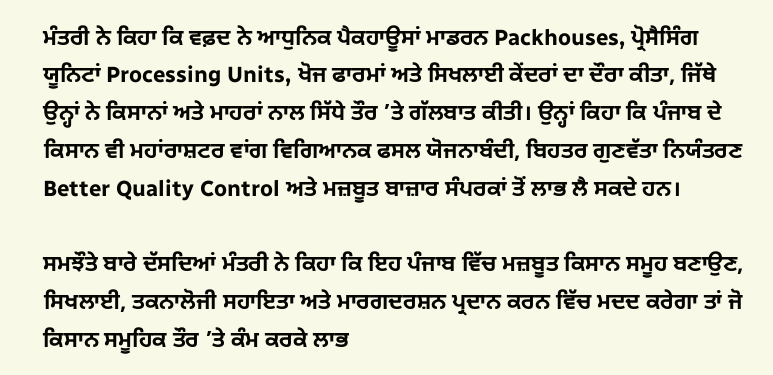ਮੰਤਰੀ ਨੇ ਕਿਹਾ ਕਿ ਵਫ਼ਦ ਨੇ ਆਧੁਨਿਕ ਪੈਕਹਾਊਸਾਂ ਮਾਡਰਨ Packhouses, ਪ੍ਰੋਸੈਸਿੰਗ ਯੂਨਿਟਾਂ Processing Units, ਖੋਜ ਫਾਰਮਾਂ ਅਤੇ ਸਿਖਲਾਈ ਕੇਂਦਰਾਂ ਦਾ ਦੌਰਾ ਕੀਤਾ, ਜਿੱਥੇ ਉਨ੍ਹਾਂ ਨੇ ਕਿਸਾਨਾਂ ਅਤੇ ਮਾਹਰਾਂ ਨਾਲ ਸਿੱਧੇ ਤੌਰ ’ਤੇ ਗੱਲਬਾਤ ਕੀਤੀ। ਉਨ੍ਹਾਂ ਕਿਹਾ ਕਿ ਪੰਜਾਬ ਦੇ ਕਿਸਾਨ ਵੀ ਮਹਾਂਰਾਸ਼ਟਰ ਵਾਂਗ ਵਿਗਿਆਨਕ ਫਸਲ ਯੋਜਨਾਬੰਦੀ, ਬਿਹਤਰ ਗੁਣਵੱਤਾ ਨਿਯੰਤਰਣ Better Quality Control ਅਤੇ ਮਜ਼ਬੂਤ ਬਾਜ਼ਾਰ ਸੰਪਰਕਾਂ ਤੋਂ ਲਾਭ ਲੈ ਸਕਦੇ ਹਨ।

ਸਮਝੌਤੇ ਬਾਰੇ ਦੱਸਦਿਆਂ ਮੰਤਰੀ ਨੇ ਕਿਹਾ ਕਿ ਇਹ ਪੰਜਾਬ ਵਿੱਚ ਮਜ਼ਬੂਤ ਕਿਸਾਨ ਸਮੂਹ ਬਣਾਉਣ, ਸਿਖਲਾਈ, ਤਕਨਾਲੋਜੀ ਸਹਾਇਤਾ ਅਤੇ ਮਾਰਗਦਰਸ਼ਨ ਪ੍ਰਦਾਨ ਕਰਨ ਵਿੱਚ ਮਦਦ ਕਰੇਗਾ ਤਾਂ ਜੋ ਕਿਸਾਨ ਸਮੂਹਿਕ ਤੌਰ ’ਤੇ ਕੰਮ ਕਰਕੇ ਲਾਭ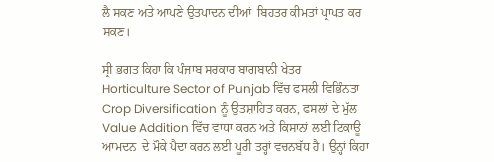ਲੈ ਸਕਣ ਅਤੇ ਆਪਣੇ ਉਤਪਾਦਨ ਦੀਆਂ  ਬਿਹਤਰ ਕੀਮਤਾਂ ਪ੍ਰਾਪਤ ਕਰ ਸਕਣ।

ਸ੍ਰੀ ਭਗਤ ਕਿਹਾ ਕਿ ਪੰਜਾਬ ਸਰਕਾਰ ਬਾਗਬਾਨੀ ਖੇਤਰ Horticulture Sector of Punjab ਵਿੱਚ ਫਸਲੀ ਵਿਭਿੰਨਤਾ Crop Diversification ਨੂੰ ਉਤਸ਼ਾਹਿਤ ਕਰਨ, ਫਸਲਾਂ ਦੇ ਮੁੱਲ Value Addition ਵਿੱਚ ਵਾਧਾ ਕਰਨ ਅਤੇ ਕਿਸਾਨਾਂ ਲਈ ਟਿਕਾਊ ਆਮਦਨ  ਦੇ ਮੌਕੇ ਪੈਦਾ ਕਰਨ ਲਈ ਪੂਰੀ ਤਰ੍ਹਾਂ ਵਚਨਬੱਧ ਹੈ। ਉਨ੍ਹਾਂ ਕਿਹਾ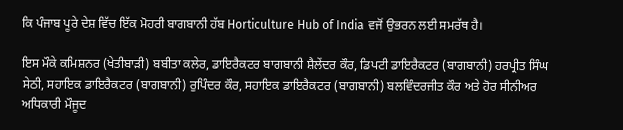ਕਿ ਪੰਜਾਬ ਪੂਰੇ ਦੇਸ਼ ਵਿੱਚ ਇੱਕ ਮੋਹਰੀ ਬਾਗਬਾਨੀ ਹੱਬ Horticulture Hub of India ਵਜੋਂ ਉਭਰਨ ਲਈ ਸਮਰੱਥ ਹੈ।

ਇਸ ਮੌਕੇ ਕਮਿਸ਼ਨਰ (ਖੇਤੀਬਾੜੀ) ਬਬੀਤਾ ਕਲੇਰ, ਡਾਇਰੈਕਟਰ ਬਾਗਬਾਨੀ ਸ਼ੈਲੇਂਦਰ ਕੌਰ, ਡਿਪਟੀ ਡਾਇਰੈਕਟਰ (ਬਾਗਬਾਨੀ) ਹਰਪ੍ਰੀਤ ਸਿੰਘ ਸੇਠੀ, ਸਹਾਇਕ ਡਾਇਰੈਕਟਰ (ਬਾਗਬਾਨੀ) ਰੁਪਿੰਦਰ ਕੌਰ, ਸਹਾਇਕ ਡਾਇਰੈਕਟਰ (ਬਾਗਬਾਨੀ) ਬਲਵਿੰਦਰਜੀਤ ਕੌਰ ਅਤੇ ਹੋਰ ਸੀਨੀਅਰ ਅਧਿਕਾਰੀ ਮੌਜੂਦ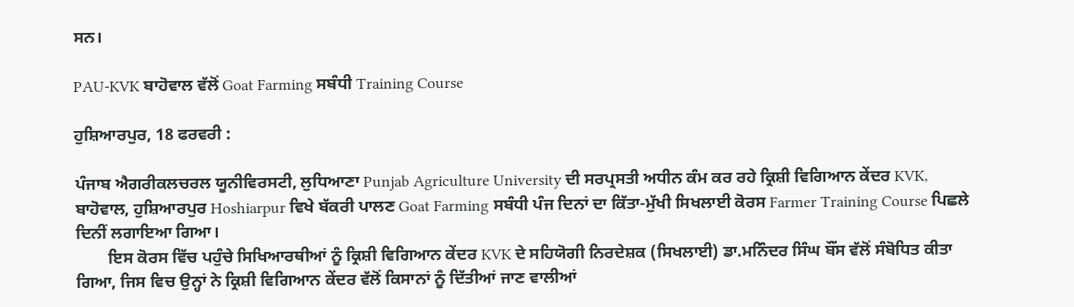ਸਨ।

PAU-KVK ਬਾਹੋਵਾਲ ਵੱਲੋਂ Goat Farming ਸਬੰਧੀ Training Course

ਹੁਸ਼ਿਆਰਪੁਰ, 18 ਫਰਵਰੀ :

ਪੰਜਾਬ ਐਗਰੀਕਲਚਰਲ ਯੂਨੀਵਿਰਸਟੀ, ਲੁਧਿਆਣਾ Punjab Agriculture University ਦੀ ਸਰਪ੍ਰਸਤੀ ਅਧੀਨ ਕੰਮ ਕਰ ਰਹੇ ਕ੍ਰਿਸ਼ੀ ਵਿਗਿਆਨ ਕੇਂਦਰ KVK, ਬਾਹੋਵਾਲ, ਹੁਸ਼ਿਆਰਪੁਰ Hoshiarpur ਵਿਖੇ ਬੱਕਰੀ ਪਾਲਣ Goat Farming ਸਬੰਧੀ ਪੰਜ ਦਿਨਾਂ ਦਾ ਕਿੱਤਾ-ਮੁੱਖੀ ਸਿਖਲਾਈ ਕੋਰਸ Farmer Training Course ਪਿਛਲੇ ਦਿਨੀਂ ਲਗਾਇਆ ਗਿਆ।
        ਇਸ ਕੋਰਸ ਵਿੱਚ ਪਹੁੰਚੇ ਸਿਖਿਆਰਥੀਆਂ ਨੂੰ ਕ੍ਰਿਸ਼ੀ ਵਿਗਿਆਨ ਕੇਂਦਰ KVK ਦੇ ਸਹਿਯੋਗੀ ਨਿਰਦੇਸ਼ਕ (ਸਿਖਲਾਈ) ਡਾ.ਮਨਿੰਦਰ ਸਿੰਘ ਬੌਂਸ ਵੱਲੋਂ ਸੰਬੋਧਿਤ ਕੀਤਾ ਗਿਆ, ਜਿਸ ਵਿਚ ਉਨ੍ਹਾਂ ਨੇ ਕ੍ਰਿਸ਼ੀ ਵਿਗਿਆਨ ਕੇਂਦਰ ਵੱਲੋਂ ਕਿਸਾਨਾਂ ਨੂੰ ਦਿੱਤੀਆਂ ਜਾਣ ਵਾਲੀਆਂ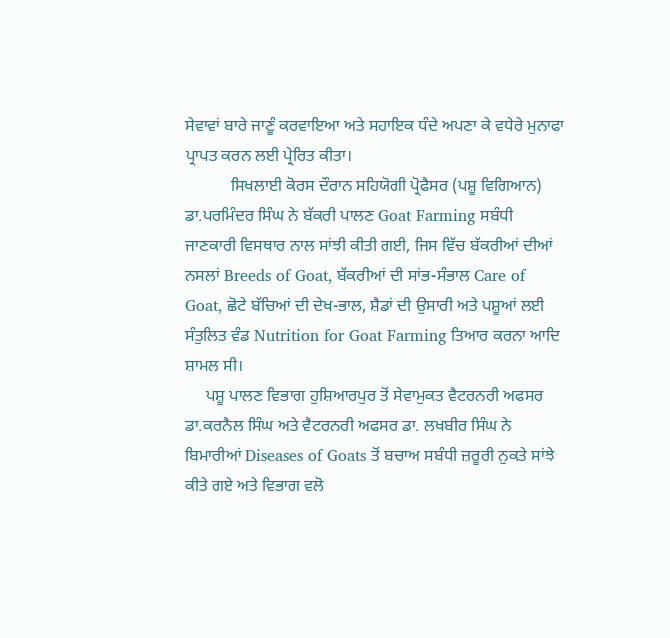ਸੇਵਾਵਾਂ ਬਾਰੇ ਜਾਣੂੰ ਕਰਵਾਇਆ ਅਤੇ ਸਹਾਇਕ ਧੰਦੇ ਅਪਣਾ ਕੇ ਵਧੇਰੇ ਮੁਨਾਫਾ ਪ੍ਰਾਪਤ ਕਰਨ ਲਈ ਪ੍ਰੇਰਿਤ ਕੀਤਾ।
           ਸਿਖਲਾਈ ਕੋਰਸ ਦੌਰਾਨ ਸਹਿਯੋਗੀ ਪ੍ਰੋਫੈਸਰ (ਪਸ਼ੂ ਵਿਗਿਆਨ) ਡਾ.ਪਰਮਿੰਦਰ ਸਿੰਘ ਨੇ ਬੱਕਰੀ ਪਾਲਣ Goat Farming ਸਬੰਧੀ ਜਾਣਕਾਰੀ ਵਿਸਥਾਰ ਨਾਲ ਸਾਂਝੀ ਕੀਤੀ ਗਈ, ਜਿਸ ਵਿੱਚ ਬੱਕਰੀਆਂ ਦੀਆਂ ਨਸਲਾਂ Breeds of Goat, ਬੱਕਰੀਆਂ ਦੀ ਸਾਂਭ-ਸੰਭਾਲ Care of Goat, ਛੋਟੇ ਬੱਚਿਆਂ ਦੀ ਦੇਖ-ਭਾਲ, ਸ਼ੈਡਾਂ ਦੀ ਉਸਾਰੀ ਅਤੇ ਪਸ਼ੂਆਂ ਲਈ ਸੰਤੁਲਿਤ ਵੰਡ Nutrition for Goat Farming ਤਿਆਰ ਕਰਨਾ ਆਦਿ ਸ਼ਾਮਲ ਸੀ।
     ਪਸ਼ੂ ਪਾਲਣ ਵਿਭਾਗ ਹੁਸ਼ਿਆਰਪੁਰ ਤੋਂ ਸੇਵਾਮੁਕਤ ਵੈਟਰਨਰੀ ਅਫਸਰ ਡਾ.ਕਰਨੈਲ ਸਿੰਘ ਅਤੇ ਵੈਟਰਨਰੀ ਅਫਸਰ ਡਾ. ਲਖਬੀਰ ਸਿੰਘ ਨੇ ਬਿਮਾਰੀਆਂ Diseases of Goats ਤੋਂ ਬਚਾਅ ਸਬੰਧੀ ਜ਼ਰੂਰੀ ਨੁਕਤੇ ਸਾਂਝੇ ਕੀਤੇ ਗਏ ਅਤੇ ਵਿਭਾਗ ਵਲੋ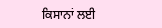ਕਿਸਾਨਾਂ ਲਈ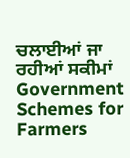ਚਲਾਈਆਂ ਜਾ ਰਹੀਆਂ ਸਕੀਮਾਂ Government Schemes for Farmers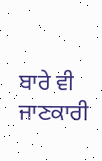ਬਾਰੇ ਵੀ ਜਾਣਕਾਰੀ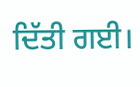ਦਿੱਤੀ ਗਈ।